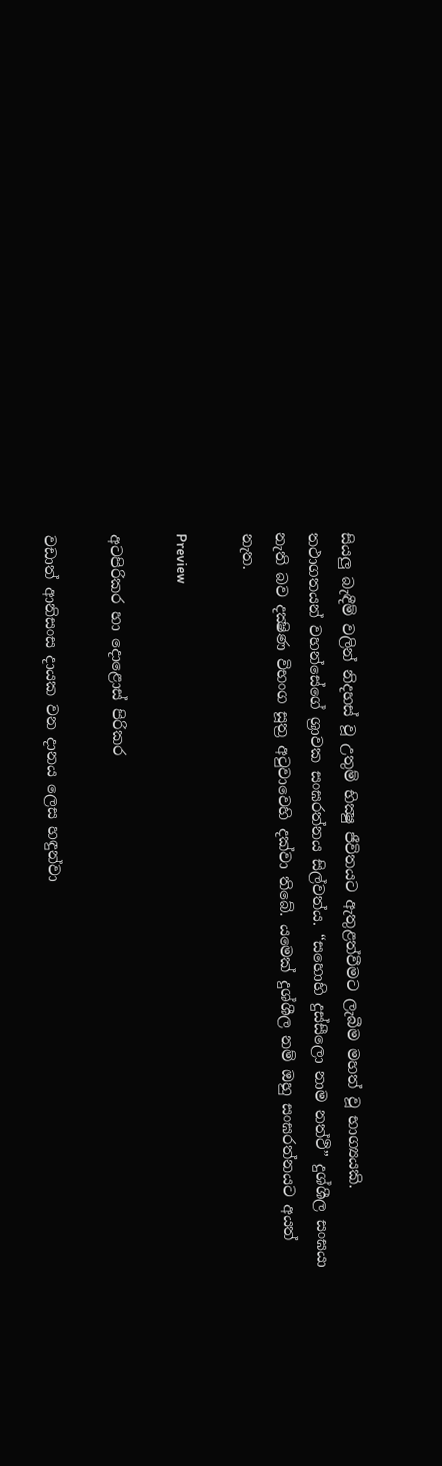සියලු බැඳීම් වලින් නිදහස් වූ උතුම් භික්‍ෂු ජීවිතයට ඇතුළත්වීමට ලැබීම මහත් වූ භාග්‍යයකි. තථාගතයන් වහන්සේගේ ශ්‍රාවක සංඝරත්නය සිල්වත්ය. “සහොහි දුස්සීලො නාම නත්ථි” දුශ්ශීල සංඝයා නැති බව දක්‍ෂිණ විභංග සූත්‍ර අටුවාවෙහි දක්වා තිබේ. යමෙක් දුශ්ශීල නම් ඔහු සංඝරත්නයට අයත් නැත.

Preview

අටපිරිකර හා දොළොස් පිරිකර

වඩාත් ආනිසංස දායක වන දානය ලෙස හඳුන්වා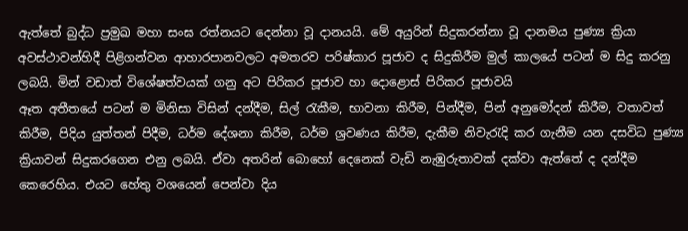ඇත්තේ බුද්ධ ප්‍රමුඛ මහා සංඝ රත්නයට දෙන්නා වූ දානයයි. මේ අයුරින් සිදුකරන්නා වූ දානමය පුණ්‍ය ක්‍රියා අවස්ථාවන්හිදී පිළිගන්වන ආහාරපානවලට අමතරව පරිෂ්කාර පූජාව ද සිදුකිරීම මුල් කාලයේ පටන් ම සිදු කරනු ලබයි. මින් වඩාත් විශේෂත්වයක් ගනු අට පිරිකර පූජාව හා දොළොස් පිරිකර පූජාවයි
ඈත අතීතයේ පටන් ම මිනිසා විසින් දන්දීම, සිල් රැකීම, භාවනා කිරීම, පින්දීම, පින් අනුමෝදන් කිරීම, වතාවත් කිරීම, පිදිය යුත්තන් පිදීම, ධර්ම දේශනා කිරීම, ධර්ම ශ්‍රවණය කිරීම, දැකීම නිවැරැදි කර ගැනීම යන දසවිධ පුණ්‍ය ක්‍රියාවන් සිදුකරගෙන එනු ලබයි. ඒවා අතරින් බොහෝ දෙනෙක් වැඩි නැඹුරුතාවක් දක්වා ඇත්තේ ද දන්දීම කෙරෙහිය. එයට හේතු වශයෙන් පෙන්වා දිය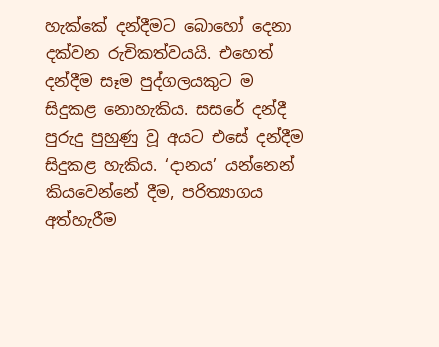හැක්කේ දන්දීමට බොහෝ දෙනා දක්වන රුචිකත්වයයි. එහෙත් දන්දීම සෑම පුද්ගලයකුට ම සිදුකළ නොහැකිය. සසරේ දන්දී පුරුදු පුහුණු වූ අයට එසේ දන්දීම සිදුකළ හැකිය. ‘දානය’ යන්නෙන් කියවෙන්නේ දීම, පරිත්‍යාගය අත්හැරීම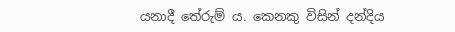යනාදී තේරුම් ය. කෙනකු විසින් දන්දිය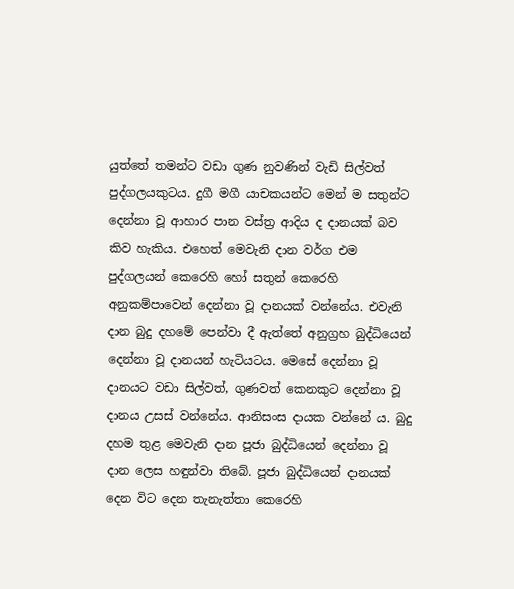යුත්තේ තමන්ට වඩා ගුණ නුවණින් වැඩි සිල්වත් පුද්ගලයකුටය. දුගී මගී යාචකයන්ට මෙන් ම සතුන්ට දෙන්නා වූ ආහාර පාන වස්ත්‍ර ආදිය ද දානයක් බව කිව හැකිය. එහෙත් මෙවැනි දාන වර්ග එම පුද්ගලයන් කෙරෙහි හෝ සතුන් කෙරෙහි අනුකම්පාවෙන් දෙන්නා වූ දානයක් වන්නේය. එවැනි දාන බුදු දහමේ පෙන්වා දී ඇත්තේ අනුග්‍රහ බුද්ධියෙන් දෙන්නා වූ දානයන් හැටියටය. මෙසේ දෙන්නා වූ දානයට වඩා සිල්වත්, ගුණවත් කෙනකුට දෙන්නා වූ දානය උසස් වන්නේය. ආනිසංස දායක වන්නේ ය. බුදු දහම තුළ මෙවැනි දාන පූජා බුද්ධියෙන් දෙන්නා වූ දාන ලෙස හඳුන්වා තිබේ. පූජා බුද්ධියෙන් දානයක් දෙන විට දෙන තැනැත්තා කෙරෙහි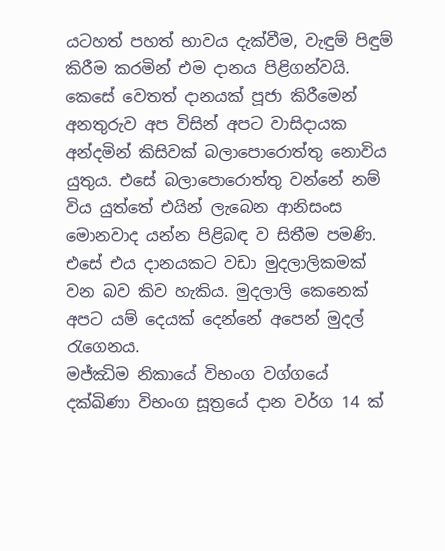යටහත් පහත් භාවය දැක්වීම, වැඳුම් පිඳුම් කිරීම කරමින් එම දානය පිළිගන්වයි. කෙසේ වෙතත් දානයක් පූජා කිරීමෙන් අනතුරුව අප විසින් අපට වාසිදායක අන්දමින් කිසිවක් බලාපොරොත්තු නොවිය යුතුය. එසේ බලාපොරොත්තු වන්නේ නම් විය යුත්තේ එයින් ලැබෙන ආනිසංස මොනවාද යන්න පිළිබඳ ව සිතීම පමණි. එසේ එය දානයකට වඩා මුදලාලිකමක් වන බව කිව හැකිය. මුදලාලි කෙනෙක් අපට යම් දෙයක් දෙන්නේ අපෙන් මුදල් රැගෙනය.
මජ්ඣිම නිකායේ විභංග වග්ගයේ දක්ඛිණා විභංග සූත්‍රයේ දාන වර්ග 14 ක්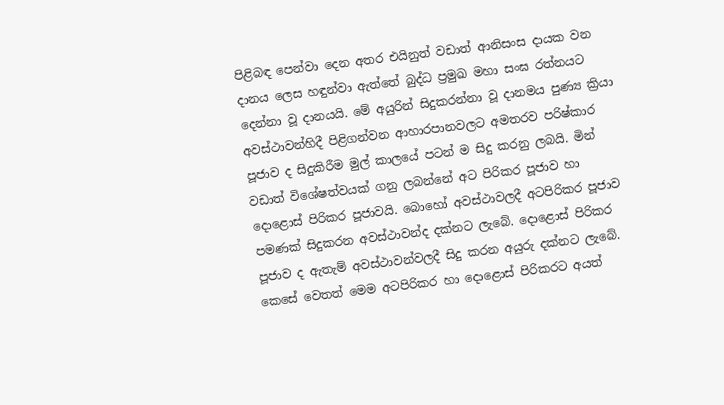පිළිබඳ පෙන්වා දෙන අතර එයිනුත් වඩාත් ආනිසංස දායක වන දානය ලෙස හඳුන්වා ඇත්තේ බුද්ධ ප්‍රමුඛ මහා සංඝ රත්නයට දෙන්නා වූ දානයයි. මේ අයුරින් සිදුකරන්නා වූ දානමය පුණ්‍ය ක්‍රියා අවස්ථාවන්හිදී පිළිගන්වන ආහාරපානවලට අමතරව පරිෂ්කාර පූජාව ද සිදුකිරීම මුල් කාලයේ පටන් ම සිදු කරනු ලබයි. මින් වඩාත් විශේෂත්වයක් ගනු ලබන්නේ අට පිරිකර පූජාව හා දොළොස් පිරිකර පූජාවයි. බොහෝ අවස්ථාවලදී අටපිරිකර පූජාව පමණක් සිදුකරන අවස්ථාවන්ද දක්නට ලැබේ. දොළොස් පිරිකර පූජාව ද ඇතැම් අවස්ථාවන්වලදී සිදු කරන අයුරු දක්නට ලැබේ. කෙසේ වෙතත් මෙම අටපිරිකර හා දොළොස් පිරිකරට අයත්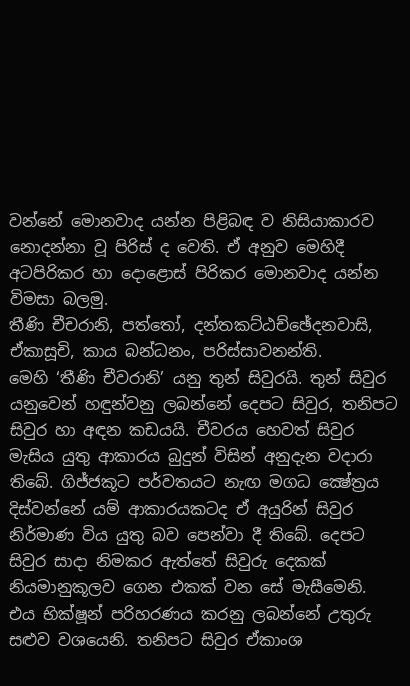වන්නේ මොනවාද යන්න පිළිබඳ ව නිසියාකාරව නොදන්නා වූ පිරිස් ද වෙති. ඒ අනුව මෙහිදී අටපිරිකර හා දොළොස් පිරිකර මොනවාද යන්න විමසා බලමු.
තීණි චීචරානි, පත්තෝ, දන්තකට්ඨච්ඡේදනවාසි, ඒකාසූචි, කාය බන්ධනං, පරිස්සාවනන්ති.
මෙහි ‘තීණි චීවරානි’ යනු තුන් සිවුරයි. තුන් සිවුර යනුවෙන් හඳුන්වනු ලබන්නේ දෙපට සිවුර, තනිපට සිවුර හා අඳන කඩයයි. චීවරය හෙවත් සිවුර මැසිය යුතු ආකාරය බුදුන් විසින් අනුදැන වදාරා තිබේ. ගිජ්ජකූට පර්වතයට නැඟ මගධ ක්‍ෂේත්‍රය දිස්වන්නේ යම් ආකාරයකටද ඒ අයුරින් සිවුර නිර්මාණ විය යුතු බව පෙන්වා දී තිබේ. දෙපට සිවුර සාදා නිමකර ඇත්තේ සිවුරු දෙකක් නියමානුකූලව ගෙන එකක් වන සේ මැසීමෙනි. එය භික්ෂූන් පරිහරණය කරනු ලබන්නේ උතුරු සළුව වශයෙනි. තනිපට සිවුර ඒකාංශ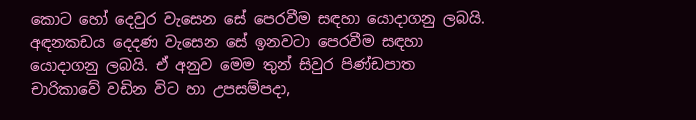කොට හෝ දෙවුර වැසෙන සේ පෙරවීම සඳහා යොදාගනු ලබයි. අඳනකඩය දෙදණ වැසෙන සේ ඉනවටා පෙරවීම සඳහා යොදාගනු ලබයි. ඒ අනුව මෙම තුන් සිවුර පිණ්ඩපාත චාරිකාවේ වඩින විට හා උපසම්පදා,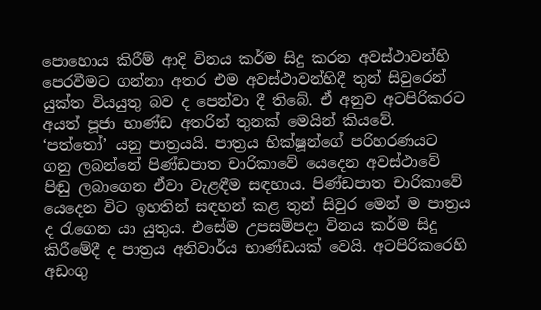පොහොය කිරීම් ආදි විනය කර්ම සිදු කරන අවස්ථාවන්හි පෙරවීමට ගන්නා අතර එම අවස්ථාවන්හිදී තුන් සිවුරෙන් යුක්ත වියයුතු බව ද පෙන්වා දී තිබේ. ඒ අනුව අටපිරිකරට අයත් පූජා භාණ්ඩ අතරින් තුනක් මෙයින් කියවේ.
‘පත්තෝ’ යනු පාත්‍රයයි. පාත්‍රය භික්ෂූන්ගේ පරිහරණයට ගනු ලබන්නේ පිණ්ඩපාත චාරිකාවේ යෙදෙන අවස්ථාවේ පිඬු ලබාගෙන ඒවා වැළඳීම සඳහාය. පිණ්ඩපාත චාරිකාවේ යෙදෙන විට ඉහතින් සඳහන් කළ තුන් සිවුර මෙන් ම පාත්‍රය ද රැගෙන යා යුතුය. එසේම උපසම්පදා විනය කර්ම සිදු කිරීමේදී ද පාත්‍රය අනිවාර්ය භාණ්ඩයක් වෙයි. අටපිරිකරෙහි අඩංගු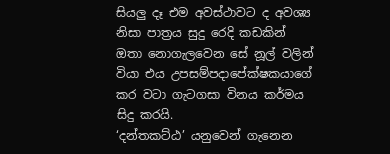සියලු දෑ එම අවස්ථාවට ද අවශ්‍ය නිසා පාත්‍රය සුදු රෙදි කඩකින් ඔතා නොගැලවෙන සේ නූල් වලින් වියා එය උපසම්පදාපේක්ෂකයාගේ කර වටා ගැටගසා විනය කර්මය සිදු කරයි.
‘දන්තකට්ඨ’ යනුවෙන් ගැනෙන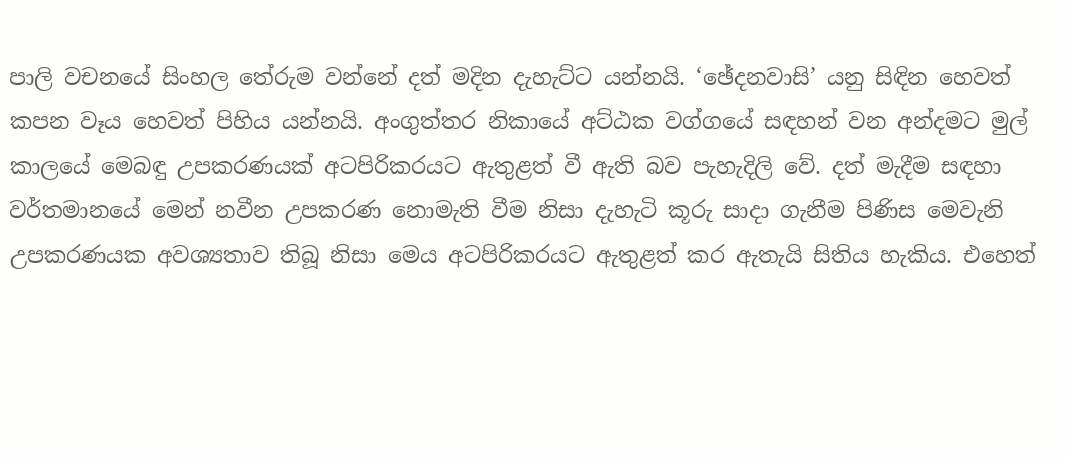පාලි වචනයේ සිංහල තේරුම වන්නේ දත් මදින දැහැට්ට යන්නයි. ‘ඡේදනවාසි’ යනු සිඳින හෙවත් කපන වෑය හෙවත් පිහිය යන්නයි. අංගුත්තර නිකායේ අට්ඨක වග්ගයේ සඳහන් වන අන්දමට මුල් කාලයේ මෙබඳු උපකරණයක් අටපිරිකරයට ඇතුළත් වී ඇති බව පැහැදිලි වේ. දත් මැදීම සඳහා වර්තමානයේ මෙන් නවීන උපකරණ නොමැති වීම නිසා දැහැටි කූරු සාදා ගැනීම පිණිස මෙවැනි උපකරණයක අවශ්‍යතාව තිබූ නිසා මෙය අටපිරිකරයට ඇතුළත් කර ඇතැයි සිතිය හැකිය. එහෙත්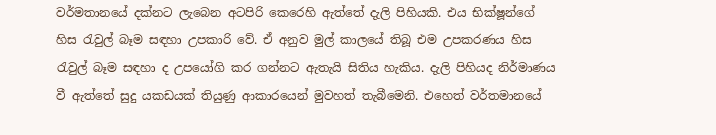වර්මතානයේ දක්නට ලැබෙන අටපිරි කෙරෙහි ඇත්තේ දැලි පිහියකි. එය භික්ෂූන්ගේ හිස රැවුල් බෑම සඳහා උපකාරි වේ. ඒ අනුව මුල් කාලයේ තිබූ එම උපකරණය හිස රැවුල් බෑම සඳහා ද උපයෝගි කර ගන්නට ඇතැයි සිතිය හැකිය. දැලි පිහියද නිර්මාණය වී ඇත්තේ සුදු යකඩයක් තියුණු ආකාරයෙන් මුවහත් තැබීමෙනි. එහෙත් වර්තමානයේ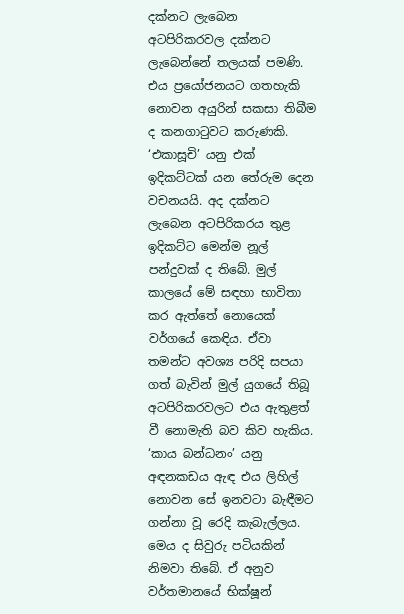දක්නට ලැබෙන අටපිරිකරවල දක්නට ලැබෙන්නේ තලයක් පමණි. එය ප්‍රයෝජනයට ගතහැකි නොවන අයුරින් සකසා තිබීම ද කනගාටුවට කරුණකි.
‘එකාසූචි’ යනු එක් ඉදිකට්ටක් යන තේරුම දෙන වචනයයි. අද දක්නට ලැබෙන අටපිරිකරය තුළ ඉදිකට්ට මෙන්ම නූල් පන්දුවක් ද තිබේ. මුල් කාලයේ මේ සඳහා භාවිතා කර ඇත්තේ නොයෙක් වර්ගයේ කෙඳිය. ඒවා තමන්ට අවශ්‍ය පරිදි සපයා ගත් බැවින් මුල් යුගයේ තිබූ අටපිරිකරවලට එය ඇතුළත් වී නොමැති බව කිව හැකිය.
‘කාය බන්ධනං’ යනු අඳනකඩය ඇඳ එය ලිහිල් නොවන සේ ඉනවටා බැඳීමට ගන්නා වූ රෙදි කැබැල්ලය. මෙය ද සිවුරු පටියකින් නිමවා තිබේ. ඒ අනුව වර්තමානයේ භික්ෂූන්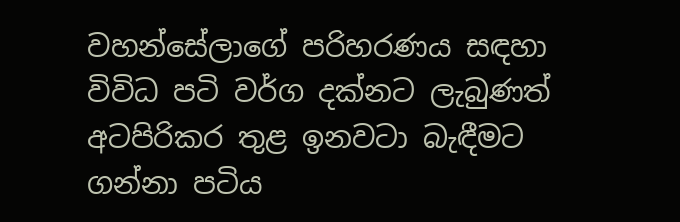වහන්සේලාගේ පරිහරණය සඳහා විවිධ පටි වර්ග දක්නට ලැබුණත් අටපිරිකර තුළ ඉනවටා බැඳීමට ගන්නා පටිය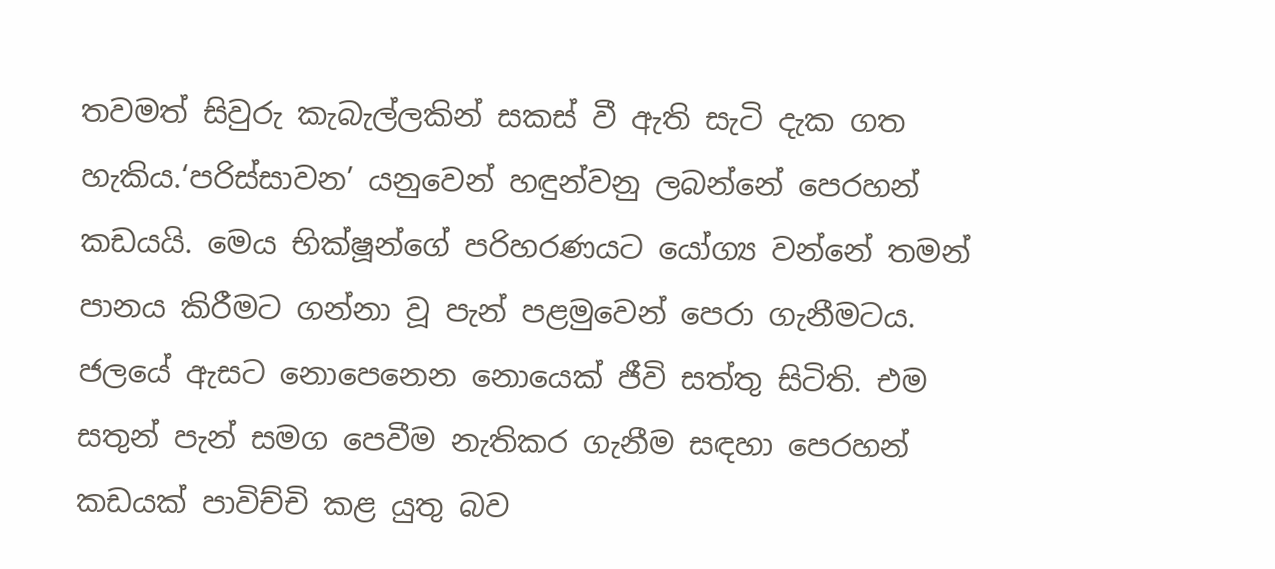තවමත් සිවුරු කැබැල්ලකින් සකස් වී ඇති සැටි දැක ගත හැකිය.‘පරිස්සාවන’ යනුවෙන් හඳුන්වනු ලබන්නේ පෙරහන් කඩයයි. මෙය භික්ෂූන්ගේ පරිහරණයට යෝග්‍ය වන්නේ තමන් පානය කිරීමට ගන්නා වූ පැන් පළමුවෙන් පෙරා ගැනීමටය. ජලයේ ඇසට නොපෙනෙන නොයෙක් ජීවි සත්තු සිටිති. එම සතුන් පැන් සමග පෙවීම නැතිකර ගැනීම සඳහා පෙරහන් කඩයක් පාවිච්චි කළ යුතු බව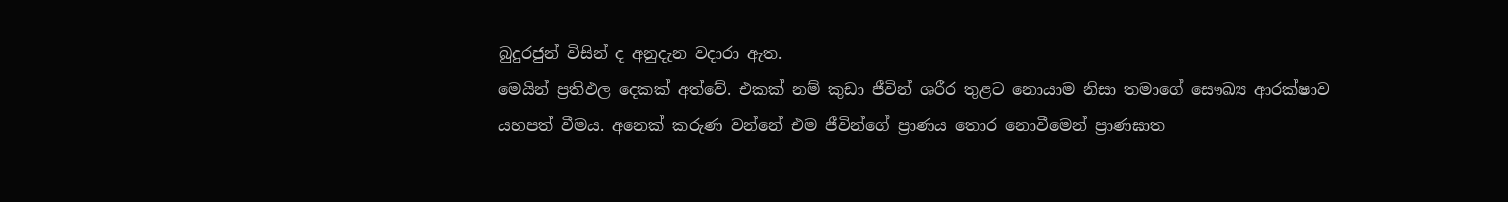බුදුරජුන් විසින් ද අනුදැන වදාරා ඇත.
මෙයින් ප්‍රතිඵල දෙකක් අත්වේ. එකක් නම් කුඩා ජීවින් ශරීර තුළට නොයාම නිසා තමාගේ සෞඛ්‍ය ආරක්ෂාව යහපත් වීමය. අනෙක් කරුණ වන්නේ එම ජීවින්ගේ ප්‍රාණය තොර නොවීමෙන් ප්‍රාණඝාත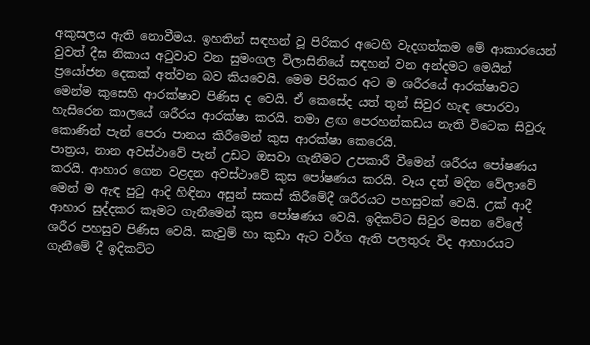අකුසලය ඇති නොවීමය. ඉහතින් සඳහන් වූ පිරිකර අටෙහි වැදගත්කම මේ ආකාරයෙන් වුවත් දීඝ නිකාය අටුවාව වන සුමංගල විලාසිනියේ සඳහන් වන අන්දමට මෙයින් ප්‍රයෝජන දෙකක් අත්වන බව කියවෙයි. මෙම පිරිකර අට ම ශරීරයේ ආරක්ෂාවට මෙන්ම කුසෙහි ආරක්ෂාව පිණිස ද වෙයි. ඒ කෙසේද යත් තුන් සිවුර හැඳ පොරවා හැසිරෙන කාලයේ ශරීරය ආරක්ෂා කරයි. තමා ළඟ පෙරහන්කඩය නැති විටෙක සිවුරු කොණින් පැන් පෙරා පානය කිරීමෙන් කුස ආරක්ෂා කෙරෙයි.
පාත්‍රය, නාන අවස්ථාවේ පැන් උඩට ඔසවා ගැනීමට උපකාරී වීමෙන් ශරීරය පෝෂණය කරයි. ආහාර ගෙන වළදන අවස්ථාවේ කුස පෝෂණය කරයි. වෑය දත් මදින වේලාවේ මෙන් ම ඇඳ පුටු ආදි හිඳිනා අසුන් සකස් කිරීමේදී ශරීරයට පහසුවක් වෙයි. උක් ආදී ආහාර සුද්දකර කෑමට ගැනීමෙන් කුස පෝෂණය වෙයි. ඉදිකට්ට සිවුර මසන වේලේ ශරීර පහසුව පිණිස වෙයි. කැවුම් හා කුඩා ඇට වර්ග ඇති පලතුරු විද ආහාරයට ගැනීමේ දී ඉදිකට්ට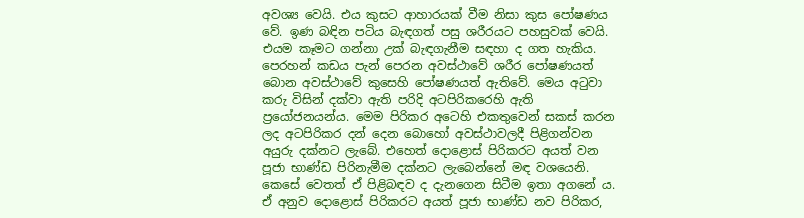අවශ්‍ය වෙයි. එය කුසට ආහාරයක් වීම නිසා කුස පෝෂණය වේ. ඉණ බඳින පටිය බැඳගත් පසු ශරීරයට පහසුවක් වෙයි. එයම කෑමට ගන්නා උක් බැඳගැනීම සඳහා ද ගත හැකිය. පෙරහන් කඩය පැන් පෙරන අවස්ථාවේ ශරීර පෝෂණයත් බොන අවස්ථාවේ කුසෙහි පෝෂණයත් ඇතිවේ. මෙය අටුවා කරු විසින් දක්වා ඇති පරිදි අටපිරිකරෙහි ඇති ප්‍රයෝජනයන්ය. මෙම පිරිකර අටෙහි එකතුවෙන් සකස් කරන ලද අටපිරිකර දන් දෙන බොහෝ අවස්ථාවලදී පිළිගන්වන අයුරු දක්නට ලැබේ. එහෙත් දොළොස් පිරිකරට අයත් වන පූජා භාණ්ඩ පිරිනැමීම දක්නට ලැබෙන්නේ මඳ වශයෙනි. කෙසේ වෙතත් ඒ පිළිබඳව ද දැනගෙන සිටීම ඉතා අගනේ ය. ඒ අනුව දොළොස් පිරිකරට අයත් පූජා භාණ්ඩ නව පිරිකර,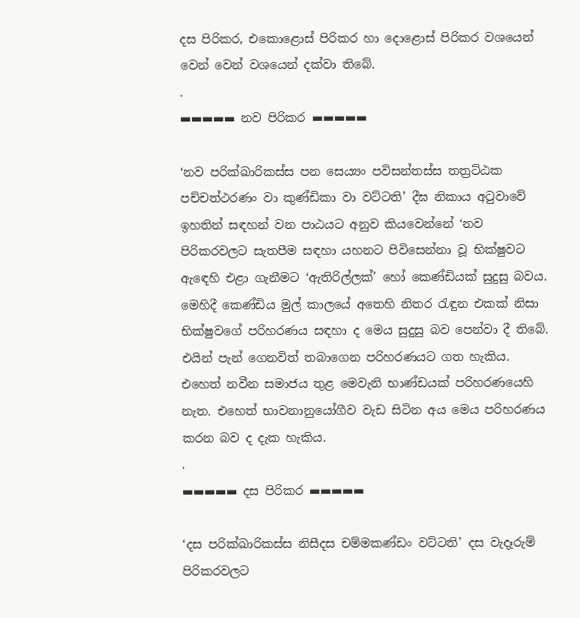දස පිරිකර, එකොළොස් පිරිකර හා දොළොස් පිරිකර වශයෙන් වෙන් වෙන් වශයෙන් දක්වා තිබේ.
.
▬▬▬▬▬ නව පිරිකර ▬▬▬▬▬

‘නව පරික්ඛාරිකස්ස පන සෙය්‍යං පවිසන්තස්ස තත්‍රට්ඨක පච්චත්ථරණං වා කුණ්ඩිකා වා වට්ටති’ දීඝ නිකාය අටුවාවේ ඉහතින් සඳහන් වන පාඨයට අනුව කියවෙන්නේ ‘නව පිරිකරවලට සැතපීම සඳහා යහනට පිවිසෙන්නා වූ භික්ෂුවට ඇඳෙහි එළා ගැනීමට ‘ඇතිරිල්ලක්’ හෝ කෙණ්ඩියක් සුදුසු බවය. මෙහිදී කෙණ්ඩිය මුල් කාලයේ අතෙහි නිතර රැඳුන එකක් නිසා භික්ෂුවගේ පරිහරණය සඳහා ද මෙය සුදුසු බව පෙන්වා දී තිබේ. එයින් පැන් ගෙනවිත් තබාගෙන පරිහරණයට ගත හැකිය. එහෙත් නවීන සමාජය තුළ මෙවැනි භාණ්ඩයක් පරිහරණයෙහි නැත. එහෙත් භාවනානුයෝගීව වැඩ සිටින අය මෙය පරිහරණය කරන බව ද දැක හැකිය.
.
▬▬▬▬▬ දස පිරිකර ▬▬▬▬▬

‘දස පරික්ඛාරිකස්ස නිසීදස චම්මකණ්ඩං වට්ටති’ දස වැදෑරුම් පිරිකරවලට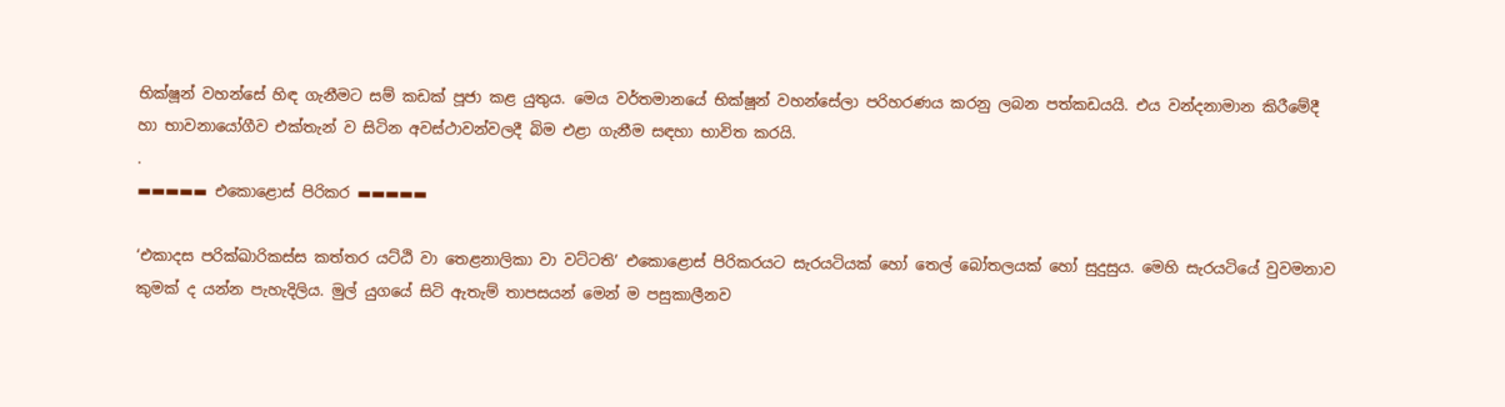භික්ෂූන් වහන්සේ හිඳ ගැනීමට සම් කඩක් පූජා කළ යුතුය. මෙය වර්තමානයේ භික්ෂූන් වහන්සේලා පරිහරණය කරනු ලබන පත්කඩයයි. එය වන්දනාමාන කිරීමේදී හා භාවනායෝගීව එක්තැන් ව සිටින අවස්ථාවන්වලදී බිම එළා ගැනීම සඳහා භාවිත කරයි.
.
▬▬▬▬▬ එකොළොස් පිරිකර ▬▬▬▬▬

‘එකාදස පරික්ඛාරිකස්ස කත්තර යට්ඨි වා තෙළනාලිකා වා වට්ටති’ එකොළොස් පිරිකරයට සැරයටියක් හෝ තෙල් බෝතලයක් හෝ සුදුසුය. මෙහි සැරයටියේ වුවමනාව කුමක් ද යන්න පැහැදිලිය. මුල් යුගයේ සිටි ඇතැම් තාපසයන් මෙන් ම පසුකාලීනව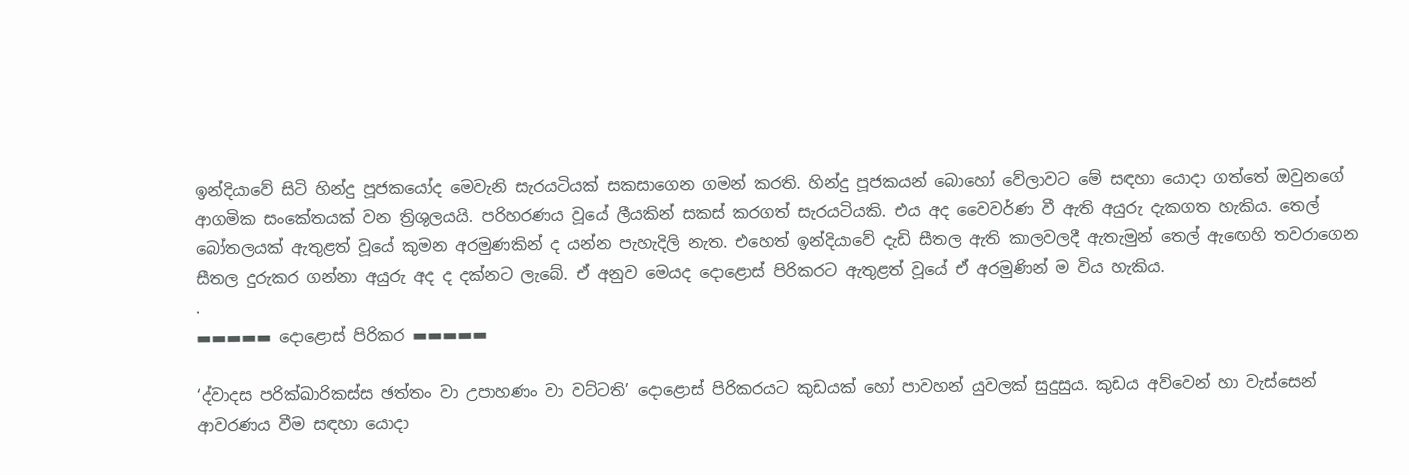ඉන්දියාවේ සිටි හින්දු පූජකයෝද මෙවැනි සැරයටියක් සකසාගෙන ගමන් කරති. හින්දු පූජකයන් බොහෝ වේලාවට මේ සඳහා යොදා ගත්තේ ඔවුනගේ ආගමික සංකේතයක් වන ත්‍රිශුලයයි. පරිහරණය වූයේ ලීයකින් සකස් කරගත් සැරයටියකි. එය අද වෛවර්ණ වී ඇති අයුරු දැකගත හැකිය. තෙල් බෝතලයක් ඇතුළත් වූයේ කුමන අරමුණකින් ද යන්න පැහැදිලි නැත. එහෙත් ඉන්දියාවේ දැඩි සීතල ඇති කාලවලදී ඇතැමුන් තෙල් ඇඟෙහි තවරාගෙන සීතල දුරුකර ගන්නා අයුරු අද ද දක්නට ලැබේ. ඒ අනුව මෙයද දොළොස් පිරිකරට ඇතුළත් වූයේ ඒ අරමුණින් ම විය හැකිය.
.
▬▬▬▬▬ දොළොස් පිරිකර ▬▬▬▬▬

‘ද්වාදස පරික්ඛාරිකස්ස ඡත්තං වා උපාහණං වා වට්ටති’ දොළොස් පිරිකරයට කුඩයක් හෝ පාවහන් යුවලක් සුදුසුය. කුඩය අව්වෙන් හා වැස්සෙන් ආවරණය වීම සඳහා යොදා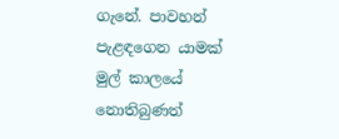ගැනේ. පාවහන් පැළඳගෙන යාමක් මුල් කාලයේ නොතිබුණත්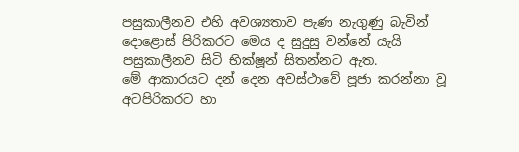පසුකාලීනව එහි අවශ්‍යතාව පැණ නැගුණු බැවින් දොළොස් පිරිකරට මෙය ද සුදුසු වන්නේ යැයි පසුකාලීනව සිටි භික්ෂූන් සිතන්නට ඇත.
මේ ආකාරයට දන් දෙන අවස්ථාවේ පූජා කරන්නා වූ අටපිරිකරට හා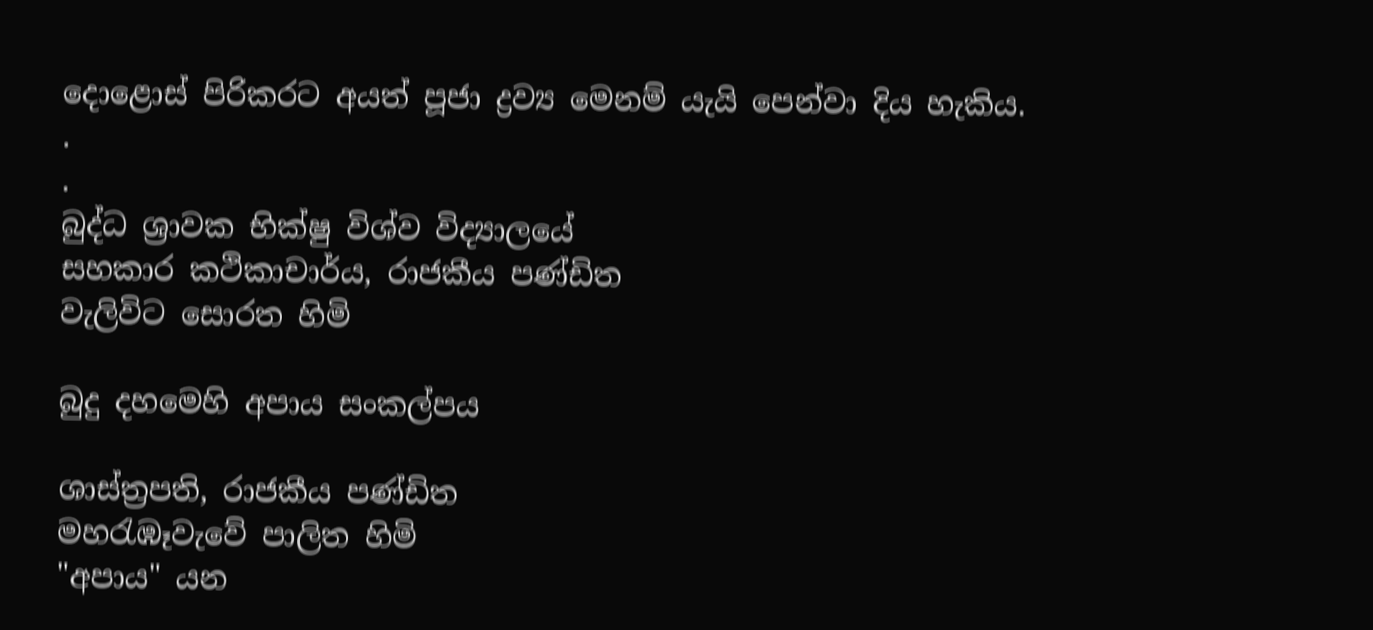දොළොස් පිරිකරට අයත් පූජා ද්‍රව්‍ය මෙනම් යැයි පෙන්වා දිය හැකිය.
.
.
බුද්ධ ශ්‍රාවක භික්ෂු විශ්ව විද්‍යාලයේ
සහකාර කථිකාචාර්ය, රාජකීය පණ්ඩිත
වැලිවිට සොරත හිමි

බුදු දහමෙහි අපාය සංකල්පය

ශාස්ත්‍රපති, රාජකීය පණ්ඩිත
මහරැඹෑවැවේ පාලිත හිමි
"අපාය" යන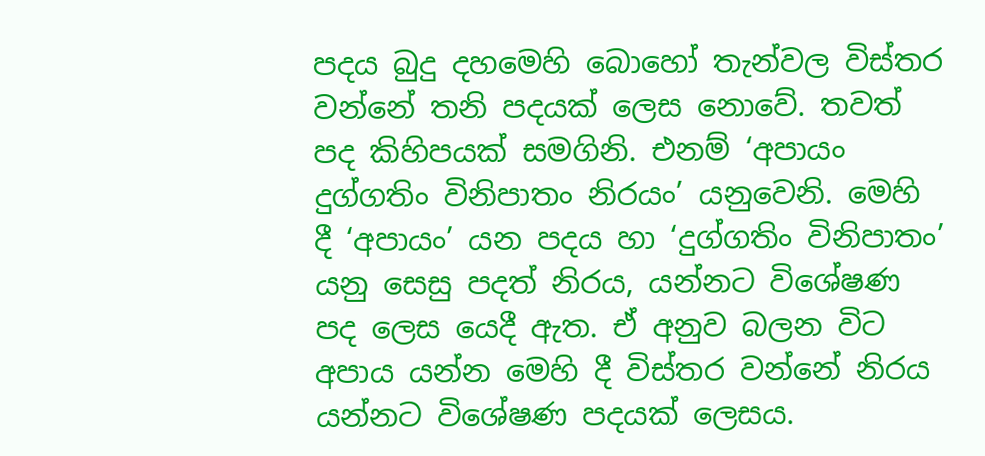පදය බුදු දහමෙහි බොහෝ තැන්වල විස්තර වන්නේ තනි පදයක් ලෙස නොවේ. තවත් පද කිහිපයක් සමගිනි. එනම් ‘අපායං දුග්ගතිං විනිපාතං නිරයං’ යනුවෙනි. මෙහි දී ‘අපායං’ යන පදය හා ‘දුග්ගතිං විනිපාතං’ යනු සෙසු පදත් නිරය, යන්නට විශේෂණ පද ලෙස යෙදී ඇත. ඒ අනුව බලන විට අපාය යන්න මෙහි දී විස්තර වන්නේ නිරය යන්නට විශේෂණ පදයක් ලෙසය.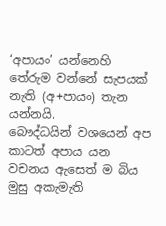‘අපායං’ යන්නෙහි තේරුම වන්නේ සැපයක් නැති (අ+පායං) තැන යන්නයි.
බෞද්ධයින් වශයෙන් අප කාටත් අපාය යන වචනය ඇසෙත් ම බිය මුසු අකැමැති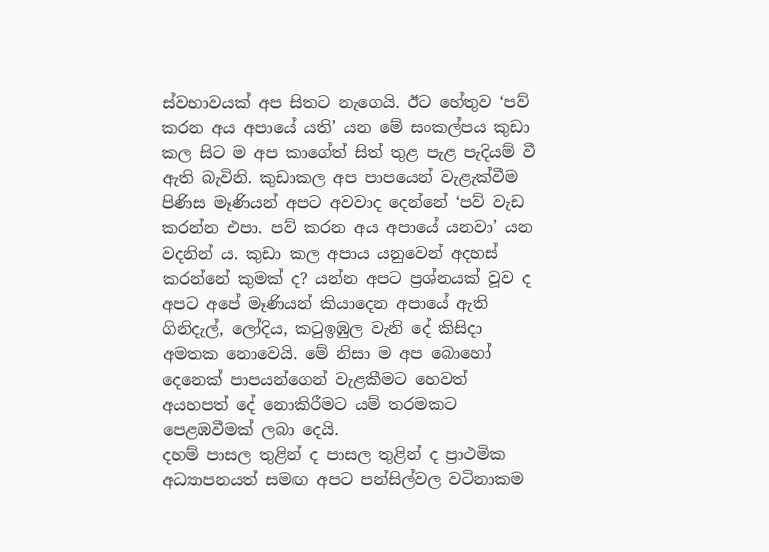ස්වභාවයක් අප සිතට නැගෙයි. ඊට හේතුව ‘පව් කරන අය අපායේ යති’ යන මේ සංකල්පය කුඩා කල සිට ම අප කාගේත් සිත් තුළ පැළ පැදියම් වී ඇති බැවිනි. කුඩාකල අප පාපයෙන් වැළැක්වීම පිණිස මෑණියන් අපට අවවාද දෙන්නේ ‘පව් වැඩ කරන්න එපා. පව් කරන අය අපායේ යනවා’ යන වදනින් ය. කුඩා කල අපාය යනුවෙන් අදහස් කරන්නේ කුමක් ද? යන්න අපට ප්‍රශ්නයක් වූව ද අපට අපේ මෑණියන් කියාදෙන අපායේ ඇති ගිනිදැල්, ලෝදිය, කටුඉඹුල වැනි දේ කිසිදා අමතක නොවෙයි. මේ නිසා ම අප බොහෝ දෙනෙක් පාපයන්ගෙන් වැළකීමට හෙවත් අයහපත් දේ නොකිරීමට යම් තරමකට පෙළඹවීමක් ලබා දෙයි.
දහම් පාසල තුළින් ද පාසල තුළින් ද ප්‍රාථමික අධ්‍යාපනයත් සමඟ අපට පන්සිල්වල වටිනාකම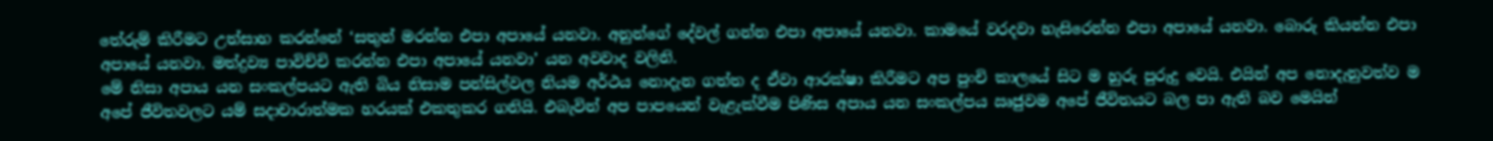තේරුම් කිරීමට උත්සාහ කරන්නේ ‘සතුන් මරන්න එපා අපායේ යනවා. අනුන්ගේ දේවල් ගන්න එපා අපායේ යනවා. කාමයේ වරදවා හැසිරෙන්න එපා අපායේ යනවා. බොරු කියන්න එපා අපායේ යනවා. මත්ද්‍රව්‍ය පාවිච්චි කරන්න එපා අපායේ යනවා’ යන අවවාද වලිනි.
මේ නිසා අපාය යන සංකල්පයට ඇති බිය නිසාම පන්සිල්වල නියම අර්ථය නොදැන ගත්ත ද ඒවා ආරක්ෂා කිරීමට අප පුංචි කාලයේ සිට ම හුරු පුරුදු වෙයි. එයින් අප නොදැනුවත්ව ම අපේ ජීවිතවලට යම් සදාචාරාත්මක හරයක් එකතුකර ගනියි. එබැවින් අප පාපයෙන් වැළැක්වීම පිණිස අපාය යන සංකල්පය ඍජුවම අපේ ජීවිතයට බල පා ඇති බව මෙයින්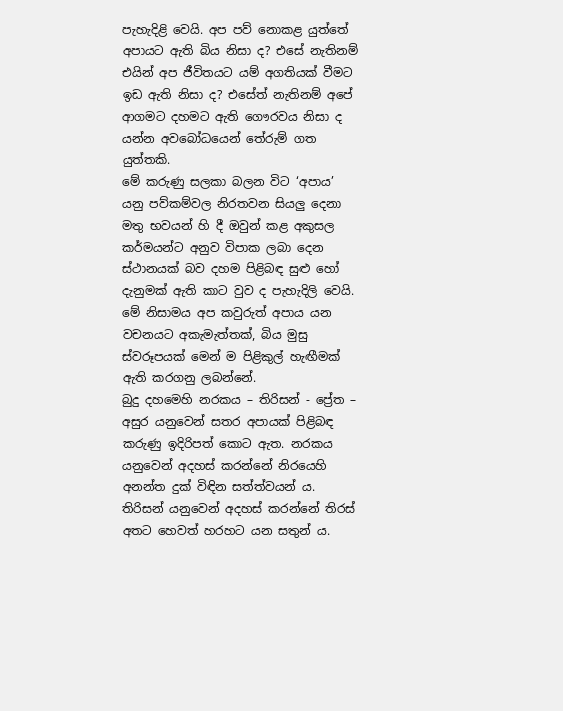පැහැදිළි වෙයි. අප පව් නොකළ යුත්තේ අපායට ඇති බිය නිසා ද? එසේ නැතිනම් එයින් අප ජීවිතයට යම් අගතියක් වීමට ඉඩ ඇති නිසා ද? එසේත් නැතිනම් අපේ ආගමට දහමට ඇති ගෞරවය නිසා ද යන්න අවබෝධයෙන් තේරුම් ගත යුත්තකි.
මේ කරුණු සලකා බලන විට ‘අපාය’ යනු පව්කම්වල නිරතවන සියලු දෙනා මතු භවයන් හි දී ඔවුන් කළ අකුසල කර්මයන්ට අනුව විපාක ලබා දෙන ස්ථානයක් බව දහම පිළිබඳ සුළු හෝ දැනුමක් ඇති කාට වුව ද පැහැදිලි වෙයි. මේ නිසාමය අප කවුරුත් අපාය යන වචනයට අකැමැත්තක්, බිය මුසු ස්වරූපයක් මෙන් ම පිළිකුල් හැඟීමක් ඇති කරගනු ලබන්නේ.
බුදු දහමෙහි නරකය – තිරිසන් - ප්‍රේත – අසුර යනුවෙන් සතර අපායක් පිළිබඳ කරුණු ඉදිරිපත් කොට ඇත. නරකය යනුවෙන් අදහස් කරන්නේ නිරයෙහි අනන්ත දුක් විඳින සත්ත්වයන් ය. තිරිසන් යනුවෙන් අදහස් කරන්නේ තිරස් අතට හෙවත් හරහට යන සතුන් ය.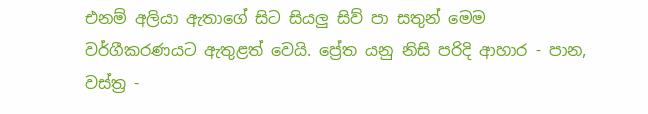එනම් අලියා ඇතාගේ සිට සියලු සිව් පා සතුන් මෙම වර්ගීකරණයට ඇතුළත් වෙයි. ප්‍රේත යනු නිසි පරිදි ආහාර - පාන, වස්ත්‍ර -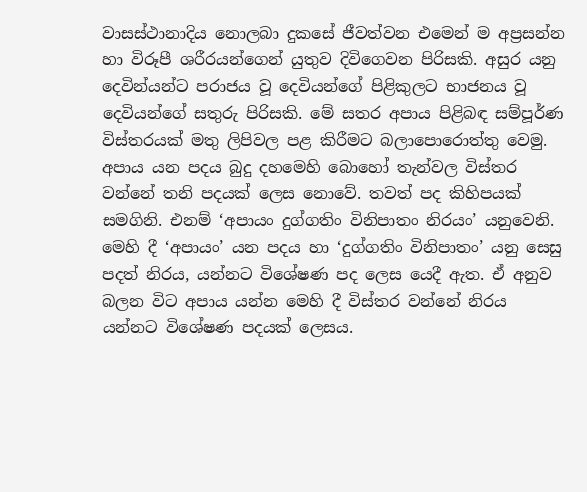වාසස්ථානාදිය නොලබා දුකසේ ජීවත්වන එමෙන් ම අප්‍රසන්න හා විරූපී ශරීරයන්ගෙන් යුතුව දිවිගෙවන පිරිසකි. අසුර යනු දෙවින්යන්ට පරාජය වූ දෙවියන්ගේ පිළිකුලට භාජනය වූ දෙවියන්ගේ සතුරු පිරිසකි. මේ සතර අපාය පිළිබඳ සම්පූර්ණ විස්තරයක් මතු ලිපිවල පළ කිරීමට බලාපොරොත්තු වෙමු.
අපාය යන පදය බුදු දහමෙහි බොහෝ තැන්වල විස්තර වන්නේ තනි පදයක් ලෙස නොවේ. තවත් පද කිහිපයක් සමගිනි. එනම් ‘අපායං දුග්ගතිං විනිපාතං නිරයං’ යනුවෙනි. මෙහි දී ‘අපායං’ යන පදය හා ‘දුග්ගතිං විනිපාතං’ යනු සෙසු පදත් නිරය, යන්නට විශේෂණ පද ලෙස යෙදී ඇත. ඒ අනුව බලන විට අපාය යන්න මෙහි දී විස්තර වන්නේ නිරය යන්නට විශේෂණ පදයක් ලෙසය.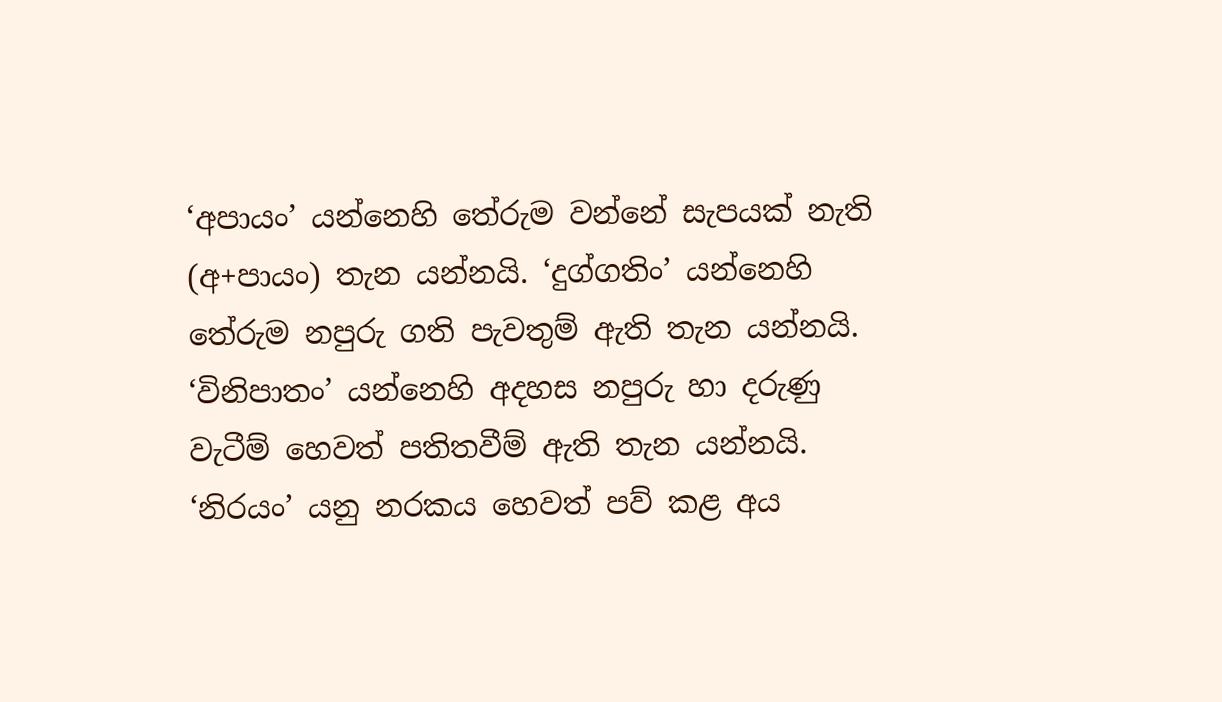‘අපායං’ යන්නෙහි තේරුම වන්නේ සැපයක් නැති (අ+පායං) තැන යන්නයි. ‘දුග්ගතිං’ යන්නෙහි තේරුම නපුරු ගති පැවතුම් ඇති තැන යන්නයි. ‘විනිපාතං’ යන්නෙහි අදහස නපුරු හා දරුණු වැටීම් හෙවත් පතිතවීම් ඇති තැන යන්නයි. ‘නිරයං’ යනු නරකය හෙවත් පව් කළ අය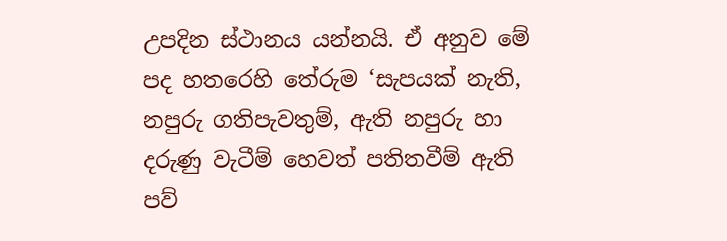උපදින ස්ථානය යන්නයි. ඒ අනුව මේ පද හතරෙහි තේරුම ‘සැපයක් නැති, නපුරු ගතිපැවතුම්, ඇති නපුරු හා දරුණු වැටීම් හෙවත් පතිතවීම් ඇති පව්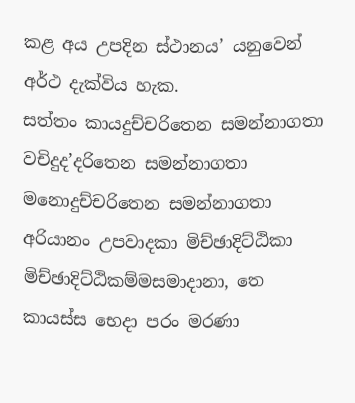කළ අය උපදින ස්ථානය’ යනුවෙන් අර්ථ දැක්විය හැක.
සත්තං කායදුච්චරිතෙන සමන්නාගතා වචිදුද’දරිතෙන සමන්නාගතා
මනොදුච්චරිතෙන සමන්නාගතා අරියානං උපවාදකා මිච්ඡාදිට්ඨිකා
මිච්ඡාදිට්ඨිකම්මසමාදානා, තෙ කායස්ස භෙදා පරං මරණා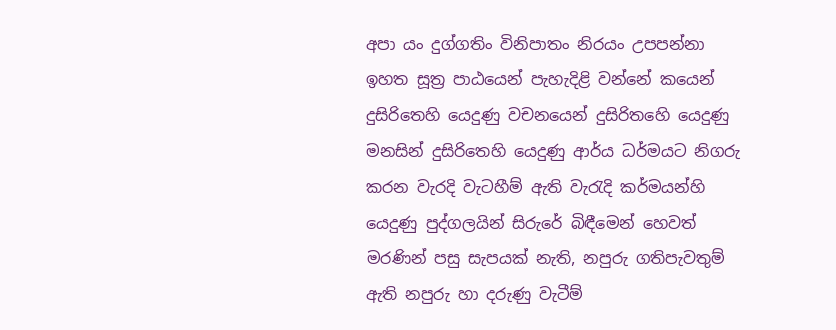අපා යං දුග්ගතිං විනිපාතං නිරයං උපපන්නා
ඉහත සූත්‍ර පාඨයෙන් පැහැදිළි වන්නේ කයෙන් දුසිරිතෙහි යෙදුණු වචනයෙන් දුසිරිතහෙි යෙදුණු මනසින් දුසිරිතෙහි යෙදුණු ආර්ය ධර්මයට නිගරු කරන වැරදි වැටහීම් ඇති වැරැදි කර්මයන්හි යෙදුණු පුද්ගලයින් සිරුරේ බිඳීමෙන් හෙවත් මරණින් පසු සැපයක් නැති, නපුරු ගතිපැවතුම් ඇති නපුරු හා දරුණු වැටීම්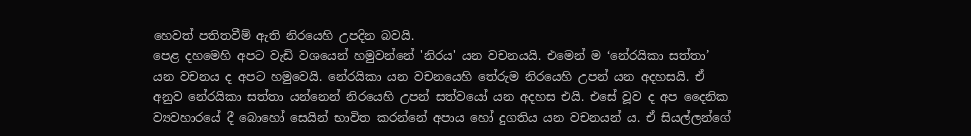හෙවත් පතිතවීම් ඇති නිරයෙහි උපදින බවයි.
පෙළ දහමෙහි අපට වැඩි වශයෙන් හමුවන්නේ 'නිරය' යන වචනයයි. එමෙන් ම ‘නේරයිකා සත්තා’ යන වචනය ද අපට හමුවෙයි. නේරයිකා යන වචනයෙහි තේරුම නිරයෙහි උපන් යන අදහසයි. ඒ අනුව නේරයිකා සත්තා යන්නෙන් නිරයෙහි උපන් සත්වයෝ යන අදහස එයි. එසේ වූව ද අප දෛනික ව්‍යවහාරයේ දී බොහෝ සෙයින් භාවිත කරන්නේ අපාය හෝ දුගතිය යන වචනයන් ය. ඒ සියල්ලන්ගේ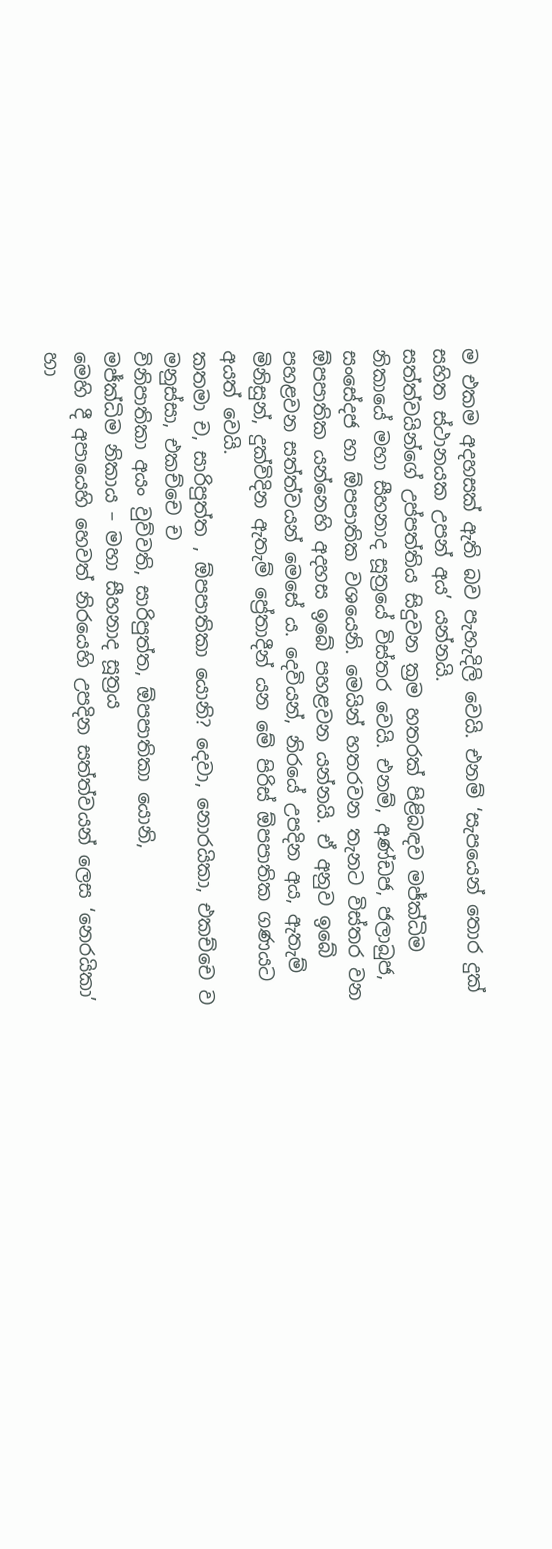ම එකම අදහසක් ඇති බව පැහැදිලි වෙයි. එනම් ‘සැපයෙන් තොර දුක් සහිත ස්ථානයක උපන් අය’ යන්නයි.
සත්ත්වයින්ගේ උප්පත්තිය සිදුවන ක්‍රම හතරක් පිළිබඳව මජ්ක්‍ධිම නිකායේ මහා සීහනාද සූත්‍රයේ විස්තර වෙයි. එනම්, අණ්ඩජ, ජලාබුජ, සංසේදජ හා ඕපපාතික වශයෙනි. මෙයින් හතරවන තැනට විස්තර වන ඕපපාතික යන්නෙහි අදහස ඉබේ පහළවන යන්නයි. ඒ අනුව ඉබේ පහළවන සත්ත්වයන් මෙසේ ය. දෙවියන්, නිරයේ උපදින අය, ඇතැම් මිනිසුන්, දුක්විදින ඇතැම් ප්‍රේතාදීන් යන මේ පිරිස් ඕපපාතික ගණයට අයත් වෙයි.
කතමා ච, සාරිපුත්ත , ඕපපාතිකා යොනි? දෙවා, නොරයිකා, එකච්චෙ ව මනුස්සා, එකච්චෙ ච
විනිපාතිකා අයං වුව්වති, සාරිපුත්ත, ඕපපාතිකා යොනි,
මජ්ක්‍ධිම නිකාය – මහා සීහනාද සූත්‍රය
මෙහි දී අපායෙහි හෙවත් නිරයෙහි උපදින සත්ත්වයන් ලෙස ‘නෙරයිකා’ හා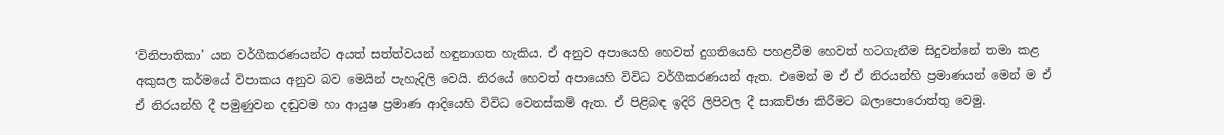‘විනිපාතිකා’ යන වර්ගීකරණයන්ට අයත් සත්ත්වයන් හඳුනාගත හැකිය. ඒ අනුව අපායෙහි හෙවත් දුගතියෙහි පහළවීම හෙවත් හටගැනීම සිදුවන්නේ තමා කළ අකුසල කර්මයේ විපාකය අනුව බව මෙයින් පැහැදිලි වෙයි. නිරයේ හෙවත් අපායෙහි විවිධ වර්ගීකරණයන් ඇත. එමෙන් ම ඒ ඒ නිරයන්හි ප්‍රමාණයන් මෙන් ම ඒ ඒ නිරයන්හි දී පමුණුවන දඬුවම හා ආයුෂ ප්‍රමාණ ආදියෙහි විවිධ වෙනස්කම් ඇත. ඒ පිළිබඳ ඉදිරි ලිපිවල දී සාකච්ඡා කිරීමට බලාපොරොත්තු වෙමු.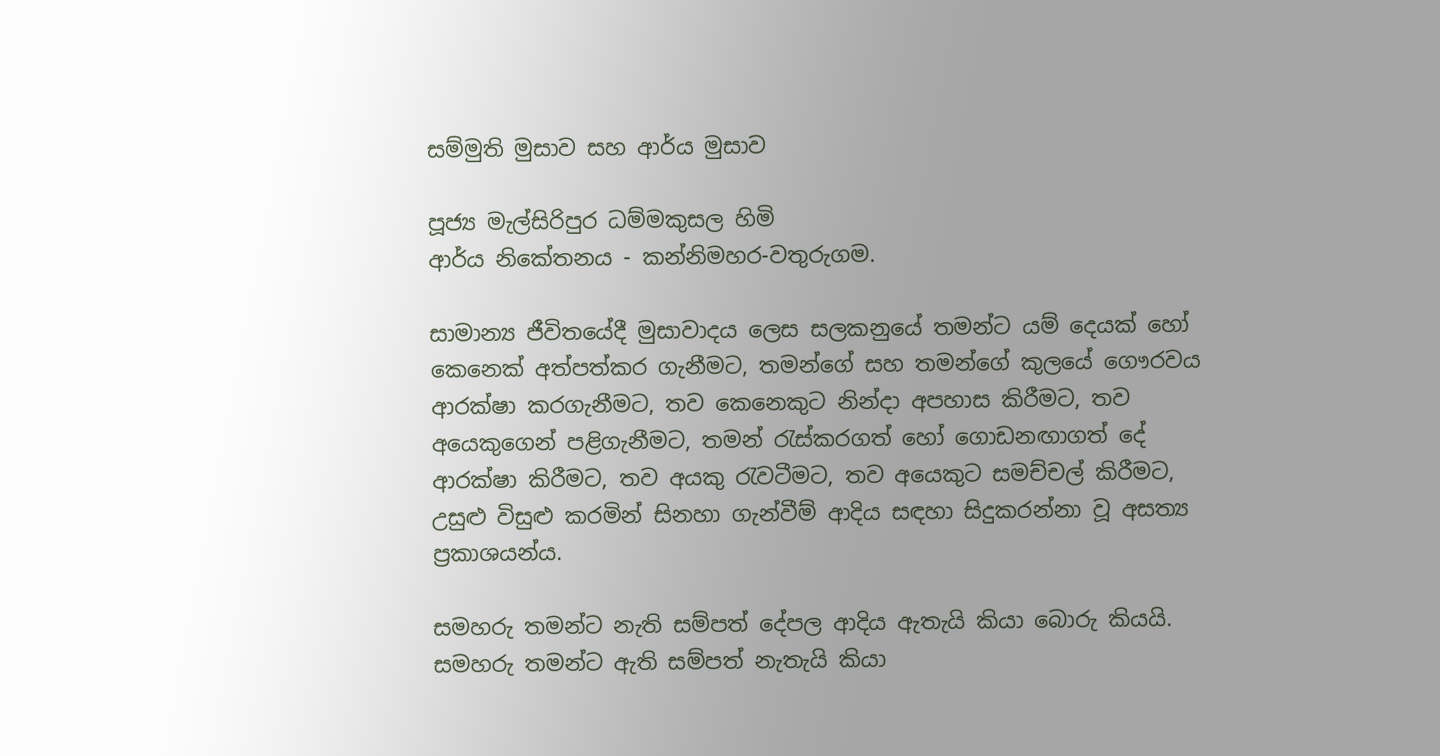සම්මුති මුසාව සහ ආර්ය මුසාව

පූජ්‍ය මැල්සිරිපුර ධම්මකුසල හිමි
ආර්ය නිකේතනය - කන්නිමහර-වතුරුගම.

සාමාන්‍ය ජීවිතයේදී මුසාවාදය ලෙස සලකනුයේ තමන්ට යම් දෙයක්‌ හෝ කෙනෙක්‌ අත්පත්කර ගැනීමට, තමන්ගේ සහ තමන්ගේ කුලයේ ගෞරවය ආරක්‌ෂා කරගැනීමට, තව කෙනෙකුට නින්දා අපහාස කිරීමට, තව අයෙකුගෙන් පළිගැනීමට, තමන් රැස්‌කරගත් හෝ ගොඩනඟාගත් දේ ආරක්‌ෂා කිරීමට, තව අයකු රැවටීමට, තව අයෙකුට සමච්චල් කිරීමට, උසුළු විසුළු කරමින් සිනහා ගැන්වීම් ආදිය සඳහා සිදුකරන්නා වූ අසත්‍ය ප්‍රකාශයන්ය.

සමහරු තමන්ට නැති සම්පත් දේපල ආදිය ඇතැයි කියා බොරු කියයි. සමහරු තමන්ට ඇති සම්පත් නැතැයි කියා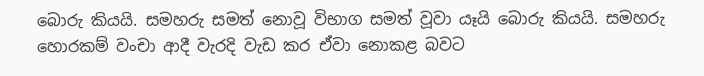බොරු කියයි. සමහරු සමත් නොවූ විභාග සමත් වූවා යෑයි බොරු කියයි. සමහරු හොරකම් වංචා ආදී වැරදි වැඩ කර ඒවා නොකළ බවට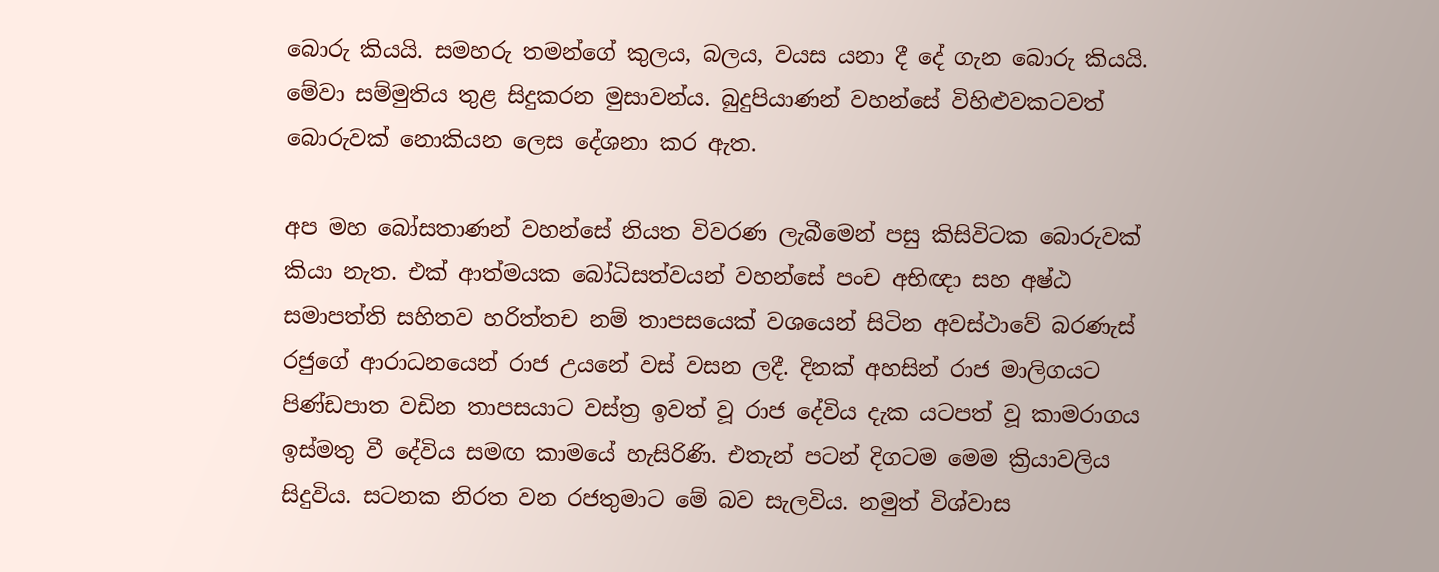බොරු කියයි. සමහරු තමන්ගේ කුලය, බලය, වයස යනා දී දේ ගැන බොරු කියයි. මේවා සම්මුතිය තුළ සිදුකරන මුසාවන්ය. බුදුපියාණන් වහන්සේ විහිළුවකටවත් බොරුවක්‌ නොකියන ලෙස දේශනා කර ඇත.

අප මහ බෝසතාණන් වහන්සේ නියත විවරණ ලැබීමෙන් පසු කිසිවිටක බොරුවක්‌ කියා නැත. එක්‌ ආත්මයක බෝධිසත්වයන් වහන්සේ පංච අභිඥා සහ අෂ්ඨ සමාපත්ති සහිතව හරිත්තච නම් තාපසයෙක්‌ වශයෙන් සිටින අවස්‌ථාවේ බරණැස්‌ රජුගේ ආරාධනයෙන් රාජ උයනේ වස්‌ වසන ලදී. දිනක්‌ අහසින් රාජ මාලිගයට පිණ්‌ඩපාත වඩින තාපසයාට වස්‌ත්‍ර ඉවත් වූ රාජ දේවිය දැක යටපත් වූ කාමරාගය ඉස්‌මතු වී දේවිය සමඟ කාමයේ හැසිරිණි. එතැන් පටන් දිගටම මෙම ක්‍රියාවලිය සිදුවිය. සටනක නිරත වන රජතුමාට මේ බව සැලවිය. නමුත් විශ්වාස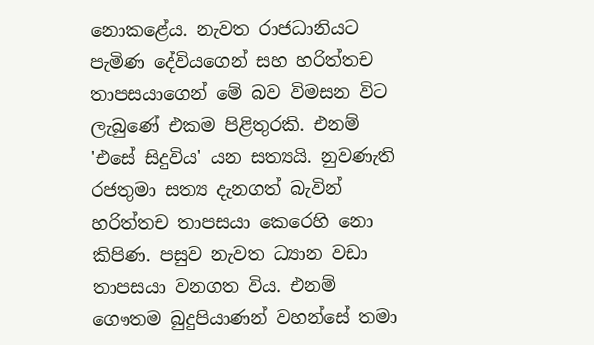නොකළේය. නැවත රාජධානියට පැමිණ දේවියගෙන් සහ හරිත්තච තාපසයාගෙන් මේ බව විමසන විට ලැබුණේ එකම පිළිතුරකි. එනම් 'එසේ සිදුවිය' යන සත්‍යයි. නුවණැති රජතුමා සත්‍ය දැනගත් බැවින් හරිත්තච තාපසයා කෙරෙහි නො කිපිණ. පසුව නැවත ධ්‍යාන වඩා තාපසයා වනගත විය. එනම් ගෞතම බුදුපියාණන් වහන්සේ තමා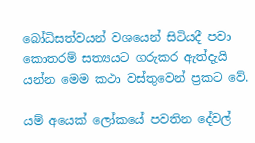බෝධිසත්වයන් වශයෙන් සිටියදී පවා කොතරම් සත්‍යයට ගරුකර ඇත්දැයි යන්න මෙම කථා වස්‌තුවෙන් ප්‍රකට වේ.

යම් අයෙක්‌ ලෝකයේ පවතින දේවල්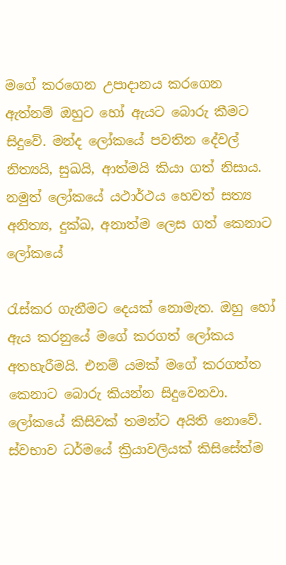මගේ කරගෙන උපාදානය කරගෙන ඇත්නම් ඔහුට හෝ ඇයට බොරු කීමට සිදුවේ. මන්ද ලෝකයේ පවතින දේවල් නිත්‍යයි, සුඛයි, ආත්මයි කියා ගත් නිසාය. නමුත් ලෝකයේ යථාර්ථය හෙවත් සත්‍ය අනිත්‍ය, දුක්‌ඛ, අනාත්ම ලෙස ගත් කෙනාට ලෝකයේ

රැස්‌කර ගැනීමට දෙයක්‌ නොමැත. ඔහු හෝ ඇය කරනුයේ මගේ කරගත් ලෝකය අතහැරීමයි. එනම් යමක්‌ මගේ කරගත්ත කෙනාට බොරු කියන්න සිදුවෙනවා. ලෝකයේ කිසිවක්‌ තමන්ට අයිති නොවේ. ස්‌වභාව ධර්මයේ ක්‍රියාවලියක්‌ කිසිසේත්ම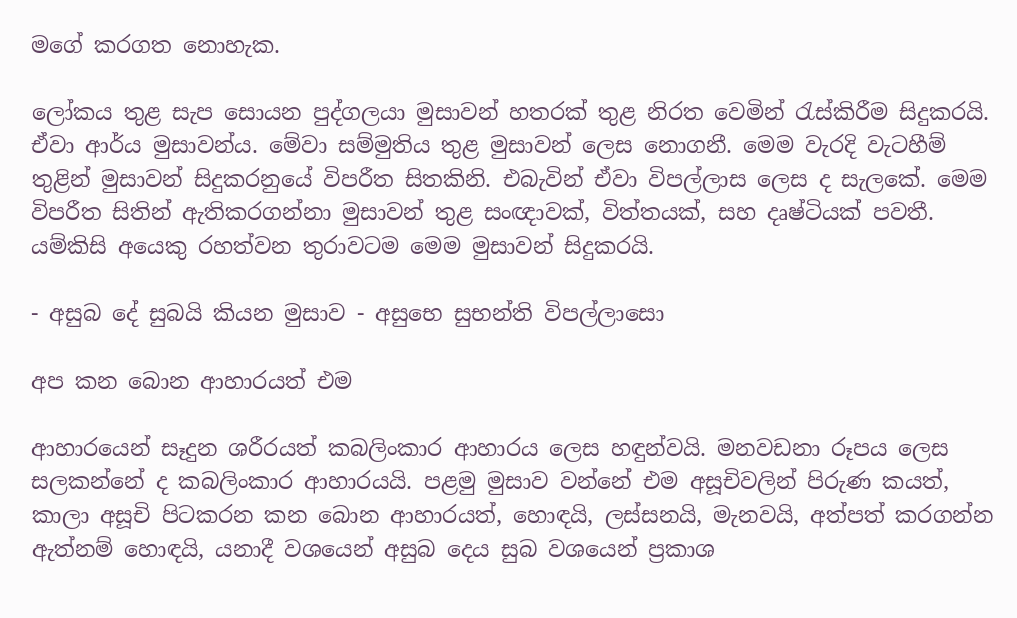මගේ කරගත නොහැක.

ලෝකය තුළ සැප සොයන පුද්ගලයා මුසාවන් හතරක්‌ තුළ නිරත වෙමින් රැස්‌කිරීම සිදුකරයි. ඒවා ආර්ය මුසාවන්ය. මේවා සම්මුතිය තුළ මුසාවන් ලෙස නොගනී. මෙම වැරදි වැටහීම් තුළින් මුසාවන් සිදුකරනුයේ විපරීත සිතකිනි. එබැවින් ඒවා විපල්ලාස ලෙස ද සැලකේ. මෙම විපරීත සිතින් ඇතිකරගන්නා මුසාවන් තුළ සංඥාවක්‌, විත්තයක්‌, සහ දෘෂ්ටියක්‌ පවතී. යම්කිසි අයෙකු රහත්වන තුරාවටම මෙම මුසාවන් සිදුකරයි.

- අසුබ දේ සුබයි කියන මුසාව - අසුභෙ සුභන්ති විපල්ලාසො

අප කන බොන ආහාරයත් එම

ආහාරයෙන් සෑදුන ශරීරයත් කබලිංකාර ආහාරය ලෙස හඳුන්වයි. මනවඩනා රූපය ලෙස සලකන්නේ ද කබලිංකාර ආහාරයයි. පළමු මුසාව වන්නේ එම අසූචිවලින් පිරුණ කයත්, කාලා අසූචි පිටකරන කන බොන ආහාරයත්, හොඳයි, ලස්‌සනයි, මැනවයි, අත්පත් කරගන්න ඇත්නම් හොඳයි, යනාදී වශයෙන් අසුබ දෙය සුබ වශයෙන් ප්‍රකාශ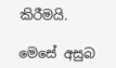කිරීමයි.

මෙසේ අසුබ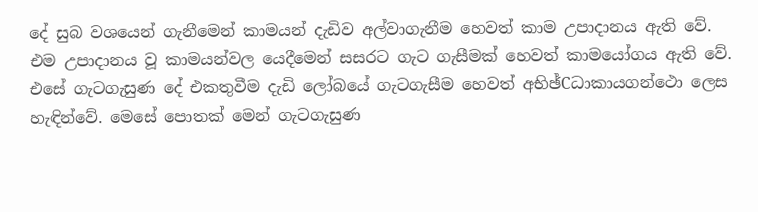දේ සුබ වශයෙන් ගැනීමෙන් කාමයන් දැඩිව අල්වාගැනීම හෙවත් කාම උපාදානය ඇති වේ. එම උපාදානය වූ කාමයන්වල යෙදීමෙන් සසරට ගැට ගැසීමක්‌ හෙවත් කාමයෝගය ඇති වේ. එසේ ගැටගැසුණ දේ එකතුවීම දැඩි ලෝබයේ ගැටගැසීම හෙවත් අභිඡ්Cධාකායගන්ථො ලෙස හැඳින්වේ. මෙසේ පොතක්‌ මෙන් ගැටගැසුණ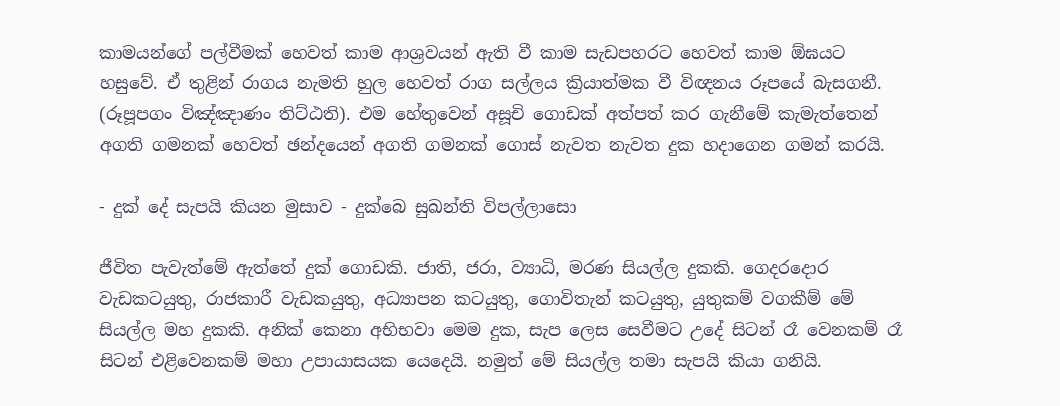කාමයන්ගේ පල්වීමක්‌ හෙවත් කාම ආශ්‍රවයන් ඇති වී කාම සැඩපහරට හෙවත් කාම ඕඝයට හසුවේ. ඒ තුළින් රාගය නැමති හුල හෙවත් රාග සල්ලය ක්‍රියාත්මක වී විඥනය රූපයේ බැසගනී. (රූපූපගං විඤ්ඤාණං තිට්‌ඨති). එම හේතුවෙන් අසූචි ගොඩක්‌ අත්පත් කර ගැනීමේ කැමැත්තෙන් අගති ගමනක්‌ හෙවත් ඡන්දයෙන් අගති ගමනක්‌ ගොස්‌ නැවත නැවත දුක හදාගෙන ගමන් කරයි.

- දුක්‌ දේ සැපයි කියන මුසාව - දුක්‌බෙ සුඛන්ති විපල්ලාසො

ජීවිත පැවැත්මේ ඇත්තේ දුක්‌ ගොඩකි. ජාති, ජරා, ව්‍යාධි, මරණ සියල්ල දුකකි. ගෙදරදොර වැඩකටයුතු, රාජකාරී වැඩකයුතු, අධ්‍යාපන කටයුතු, ගොවිතැන් කටයුතු, යුතුකම් වගකීම් මේ සියල්ල මහ දුකකි. අනික්‌ කෙනා අභිභවා මෙම දුක, සැප ලෙස සෙවීමට උදේ සිටන් රෑ වෙනකම් රෑ සිටන් එළිවෙනකම් මහා උපායාසයක යෙදෙයි. නමුත් මේ සියල්ල තමා සැපයි කියා ගනියි.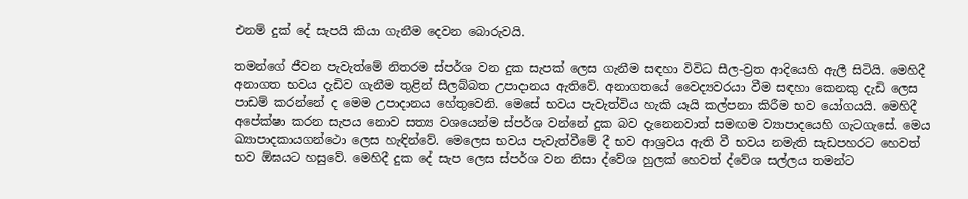එනම් දුක්‌ දේ සැපයි කියා ගැනීම දෙවන බොරුවයි.

තමන්ගේ ජීවන පැවැත්මේ නිතරම ස්‌පර්ශ වන දුක සැපක්‌ ලෙස ගැනීම සඳහා විවිධ සීල-ව්‍රත ආදියෙහි ඇලී සිටියි. මෙහිදී අනාගත භවය දැඩිව ගැනීම තුළින් සීලබ්බත උපාදානය ඇතිවේ. අනාගතයේ වෛද්‍යවරයා වීම සඳහා කෙනකු දැඩි ලෙස පාඩම් කරන්නේ ද මෙම උපාදානය හේතුවෙනි. මෙසේ භවය පැවැත්විය හැකි යෑයි කල්පනා කිරීම භව යෝගයයි. මෙහිදී අපේක්‌ෂා කරන සැපය නොව සත්‍ය වශයෙන්ම ස්‌පර්ශ වන්නේ දුක බව දැනෙනවාත් සමඟම ව්‍යාපාදයෙහි ගැටගැසේ. මෙය ඛ්‍යාපාදකායගන්ථො ලෙස හැඳින්වේ. මෙලෙස භවය පැවැත්වීමේ දී භව ආශ්‍රවය ඇති වී භවය නමැති සැඩපහරට හෙවත් භව ඕඝයට හසුවේ. මෙහිදී දුක දේ සැප ලෙස ස්‌පර්ශ වන නිසා ද්වේශ හුලක්‌ හෙවත් ද්වේශ සල්ලය තමන්ට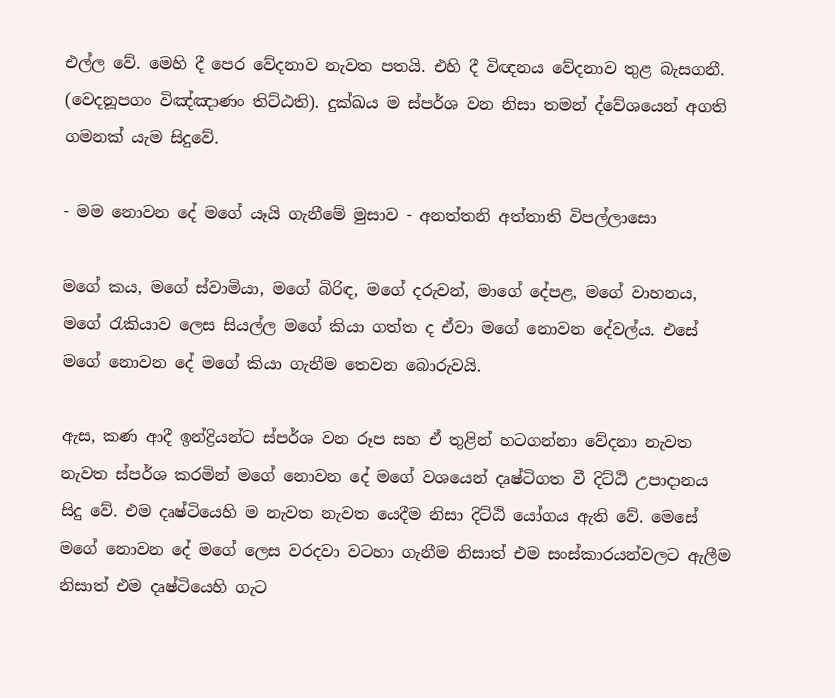එල්ල වේ. මෙහි දී පෙර වේදනාව නැවත පතයි. එහි දී විඥනය වේදනාව තුළ බැසගනී. (වෙදනූපගං විඤ්ඤාණං තිට්‌ඨති). දුක්‌ඛය ම ස්‌පර්ශ වන නිසා තමන් ද්වේශයෙන් අගති ගමනක්‌ යැම සිදුවේ.

- මම නොවන දේ මගේ යෑයි ගැනීමේ මුසාව - අනත්තනි අත්තාති විපල්ලාසො

මගේ කය, මගේ ස්‌වාමියා, මගේ බිරිඳ, මගේ දරුවන්, මාගේ දේපළ, මගේ වාහනය, මගේ රැකියාව ලෙස සියල්ල මගේ කියා ගත්ත ද ඒවා මගේ නොවන දේවල්ය. එසේ මගේ නොවන දේ මගේ කියා ගැනීම තෙවන බොරුවයි.

ඇස, කණ ආදී ඉන්ද්‍රියන්ට ස්‌පර්ශ වන රූප සහ ඒ තුළින් හටගන්නා වේදනා නැවත නැවත ස්‌පර්ශ කරමින් මගේ නොවන දේ මගේ වශයෙන් දෘෂ්ටිගත වී දිට්‌ඨි උපාදානය සිදු වේ. එම දෘෂ්ටියෙහි ම නැවත නැවත යෙදීම නිසා දිට්‌ඨි යෝගය ඇති වේ. මෙසේ මගේ නොවන දේ මගේ ලෙස වරදවා වටහා ගැනීම නිසාත් එම සංස්‌කාරයන්වලට ඇලීම නිසාත් එම දෘෂ්ටියෙහි ගැට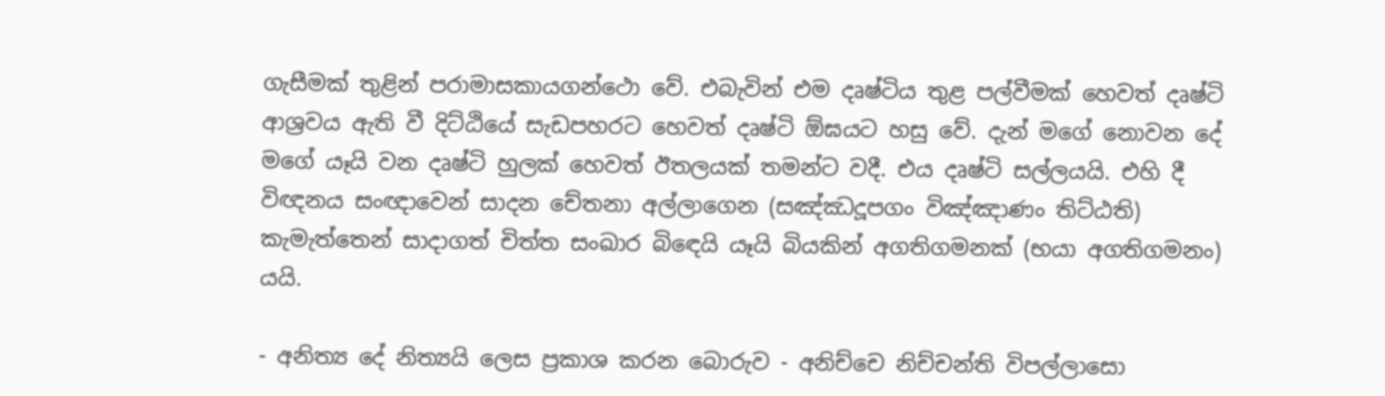ගැසීමක්‌ තුළින් පරාමාසකායගන්ථො වේ. එබැවින් එම දෘෂ්ටිය තුළ පල්වීමක්‌ හෙවත් දෘෂ්ටි ආශ්‍රවය ඇති වී දිට්‌ඨියේ සැඩපහරට හෙවත් දෘෂ්ටි ඕඝයට හසු වේ. දැන් මගේ නොවන දේ මගේ යෑයි වන දෘෂ්ටි හුලක්‌ හෙවත් ඊතලයක්‌ තමන්ට වදී. එය දෘෂ්ටි සල්ලයයි. එහි දී විඥනය සංඥාවෙන් සාදන චේතනා අල්ලාගෙන (සඤ්ඣදූපගං විඤ්ඤාණං තිට්‌ඨති) කැමැත්තෙන් සාදාගත් චිත්ත සංඛාර බිඳෙයි යෑයි බියකින් අගතිගමනක්‌ (භයා අගතිගමනං) යයි.

- අනිත්‍ය දේ නිත්‍යයි ලෙස ප්‍රකාශ කරන බොරුව - අනිච්චෙ නිච්චන්ති විපල්ලාසො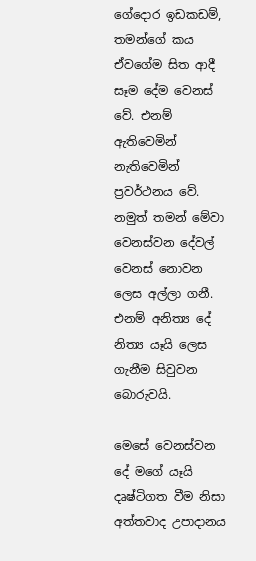ගේදොර ඉඩකඩම්, තමන්ගේ කය ඒවගේම සිත ආදී සෑම දේම වෙනස්‌ වේ. එනම් ඇතිවෙමින් නැතිවෙමින් ප්‍රවර්ථනය වේ. නමුත් තමන් මේවා වෙනස්‌වන දේවල් වෙනස්‌ නොවන ලෙස අල්ලා ගනී. එනම් අනිත්‍ය දේ නිත්‍ය යෑයි ලෙස ගැනීම සිවුවන බොරුවයි.

මෙසේ වෙනස්‌වන දේ මගේ යෑයි දෘෂ්ටිගත වීම නිසා අත්තවාද උපාදානය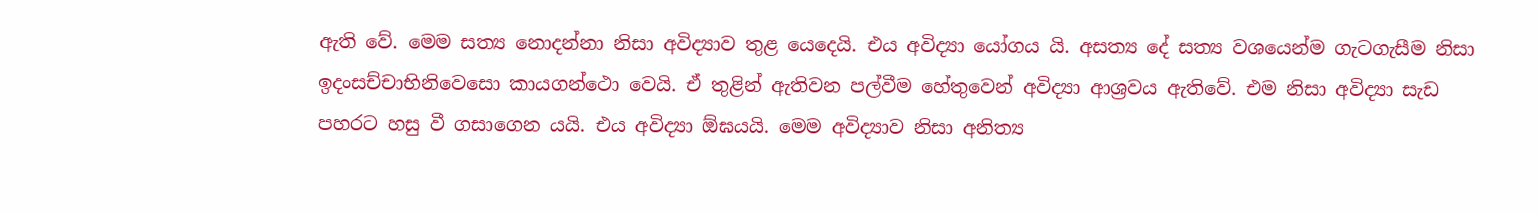ඇති වේ. මෙම සත්‍ය නොදන්නා නිසා අවිද්‍යාව තුළ යෙදෙයි. එය අවිද්‍යා යෝගය යි. අසත්‍ය දේ සත්‍ය වශයෙන්ම ගැටගැසීම නිසා ඉදංසච්චාභිනිවෙසො කායගන්ථො වෙයි. ඒ තුළින් ඇතිවන පල්වීම හේතුවෙන් අවිද්‍යා ආශ්‍රවය ඇතිවේ. එම නිසා අවිද්‍යා සැඩ පහරට හසු වී ගසාගෙන යයි. එය අවිද්‍යා ඕඝයයි. මෙම අවිද්‍යාව නිසා අනිත්‍ය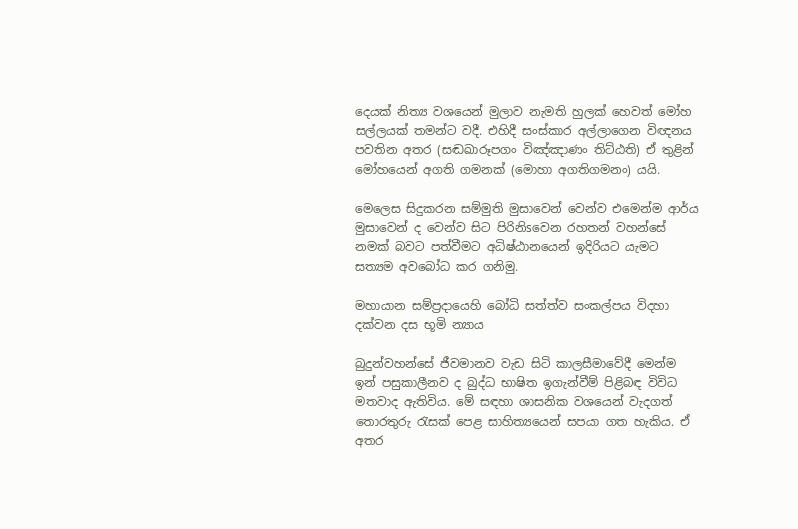දෙයක්‌ නිත්‍ය වශයෙන් මුලාව නැමති හුලක්‌ හෙවත් මෝහ සල්ලයක්‌ තමන්ට වදී. එහිදී සංස්‌කාර අල්ලාගෙන විඥනය පවතින අතර (සඬඛාරූපගං විඤ්ඤාණං තිට්‌ඨති) ඒ තුළින් මෝහයෙන් අගති ගමනක්‌ (මොහා අගතිගමනං) යයි.

මෙලෙස සිදුකරන සම්මුති මුසාවෙන් වෙන්ව එමෙන්ම ආර්ය මුසාවෙන් ද වෙන්ව සිට පිරිනිsවෙන රහතන් වහන්සේ නමක්‌ බවට පත්වීමට අධිෂ්ඨානයෙන් ඉදිරියට යැමට සත්‍යම අවබෝධ කර ගනිමු.

මහායාන සම්ප්‍රදායෙහි බෝධි සත්ත්ව සංකල්පය විදහා දක්‌වන දස භූමි න්‍යාය

බුදුන්වහන්සේ ජීවමානව වැඩ සිටි කාලසීමාවේදී මෙන්ම ඉන් පසුකාලීනව ද බුද්ධ භාෂිත ඉගැන්වීම් පිළිබඳ විවිධ මතවාද ඇතිවිය. මේ සඳහා ශාසනික වශයෙන් වැදගත් තොරතුරු රැසක්‌ පෙළ සාහිත්‍යයෙන් සපයා ගත හැකිය. ඒ අතර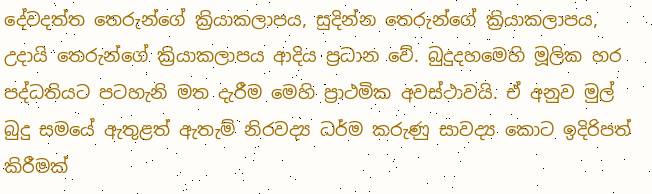දේවදත්ත තෙරුන්ගේ ක්‍රියාකලාපය, සුදින්න තෙරුන්ගේ ක්‍රියාකලාපය, උදායි තෙරුන්ගේ ක්‍රියාකලාපය ආදිය ප්‍රධාන වේ. බුදුදහමෙහි මූලික හර පද්ධතියට පටහැනි මත දැරීම මෙහි ප්‍රාථමික අවස්‌ථාවයි. ඒ අනුව මුල් බුදු සමයේ ඇතුළත් ඇතැම් නිරවද්‍ය ධර්ම කරුණු සාවද්‍ය කොට ඉදිරිපත් කිරීමක්‌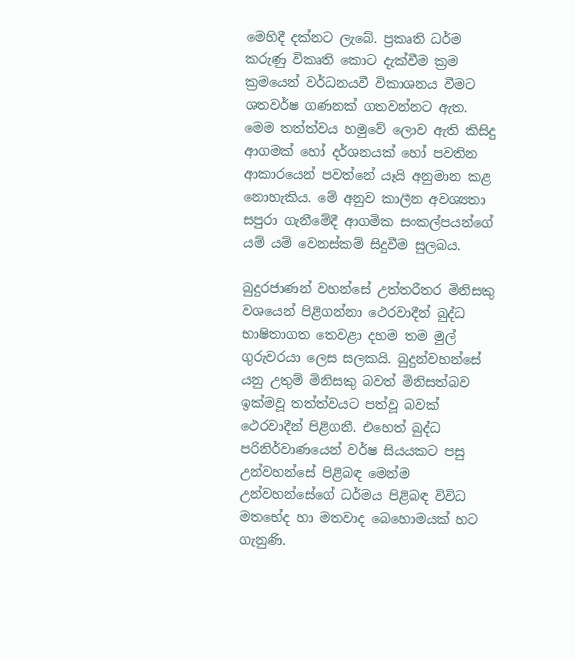මෙහිදී දක්‌නට ලැබේ. ප්‍රකෘති ධර්ම කරුණු විකෘති කොට දැක්‌වීම ක්‍රම ක්‍රමයෙන් වර්ධනයවී විකාශනය වීමට ශතවර්ෂ ගණනක්‌ ගතවන්නට ඇත. මෙම තත්ත්වය හමුවේ ලොව ඇති කිසිදු ආගමක්‌ හෝ දර්ශනයක්‌ හෝ පවතින ආකාරයෙන් පවත්නේ යෑයි අනුමාන කළ නොහැකිය. මේ අනුව කාලීන අවශ්‍යතා සපුරා ගැනීමේදී ආගමික සංකල්පයන්ගේ යම් යම් වෙනස්‌කම් සිදුවීම සුලබය.

බුදුරජාණන් වහන්සේ උත්තරීතර මිනිසකු වශයෙන් පිළිගන්නා ථෙරවාදීන් බුද්ධ භාෂිතාගත තෙවළා දහම තම මුල් ගුරුවරයා ලෙස සලකයි. බුදුන්වහන්සේ යනු උතුම් මිනිසකු බවත් මිනිසත්බව ඉක්‌මවූ තත්ත්වයට පත්වූ බවක්‌ ථෙරවාදීන් පිළිගනී. එහෙත් බුද්ධ පරිනිර්වාණයෙන් වර්ෂ සියයකට පසු උන්වහන්සේ පිළිබඳ මෙන්ම උන්වහන්සේගේ ධර්මය පිළිබඳ විවිධ මතභේද හා මතවාද බෙහොමයක්‌ හට ගැනුණි.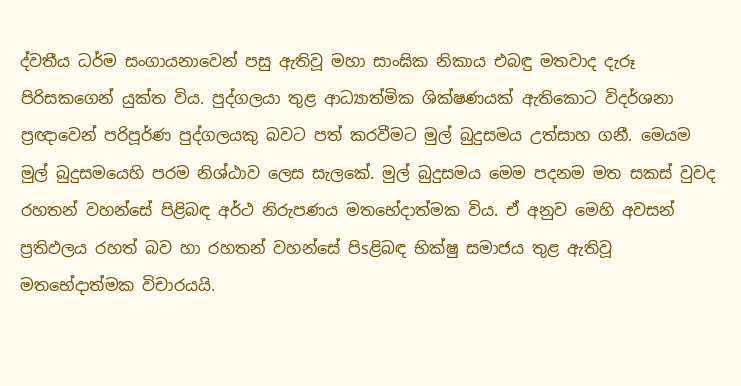ද්වතීය ධර්ම සංගායනාවෙන් පසු ඇතිවූ මහා සාංඝික නිකාය එබඳු මතවාද දැරූ පිරිසකගෙන් යුක්‌ත විය. පුද්ගලයා තුළ ආධ්‍යාත්මික ශික්‌ෂණයක්‌ ඇතිකොට විදර්ශනා ප්‍රඥාවෙන් පරිපූර්ණ පුද්ගලයකු බවට පත් කරවීමට මුල් බුදුසමය උත්සාහ ගනී. මෙයම මුල් බුදුසමයෙහි පරම නිශ්ඨාව ලෙස සැලකේ. මුල් බුදුසමය මෙම පදනම මත සකස්‌ වුවද රහතන් වහන්සේ පිළිබඳ අර්ථ නිරුපණය මතභේදාත්මක විය. ඒ අනුව මෙහි අවසන් ප්‍රතිඵලය රහත් බව හා රහතන් වහන්සේ පිsළිබඳ භික්‌ෂු සමාජය තුළ ඇතිවූ මතභේදාත්මක විචාරයයි.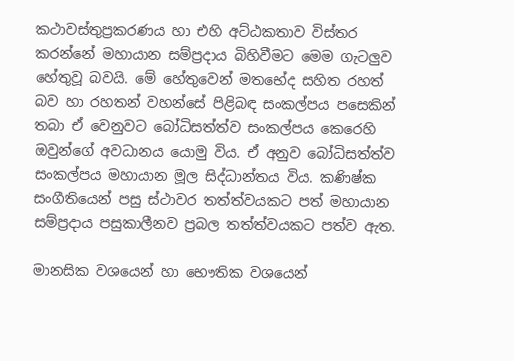කථාවස්‌තුප්‍රකරණය හා එහි අට්‌ඨකතාව විස්‌තර කරන්නේ මහායාන සම්ප්‍රදාය බිහිවීමට මෙම ගැටලුව හේතුවූ බවයි. මේ හේතුවෙන් මතභේද සහිත රහත් බව හා රහතන් වහන්සේ පිළිබඳ සංකල්පය පසෙකින් තබා ඒ වෙනුවට බෝධිසත්ත්ව සංකල්පය කෙරෙහි ඔවුන්ගේ අවධානය යොමු විය. ඒ අනුව බෝධිසත්ත්ව සංකල්පය මහායාන මූල සිද්ධාන්තය විය. කණිෂ්ක සංගීතියෙන් පසු ස්‌ථාවර තත්ත්වයකට පත් මහායාන සම්ප්‍රදාය පසුකාලීනව ප්‍රබල තත්ත්වයකට පත්ව ඇත.

මානසික වශයෙන් හා භෞතික වශයෙන්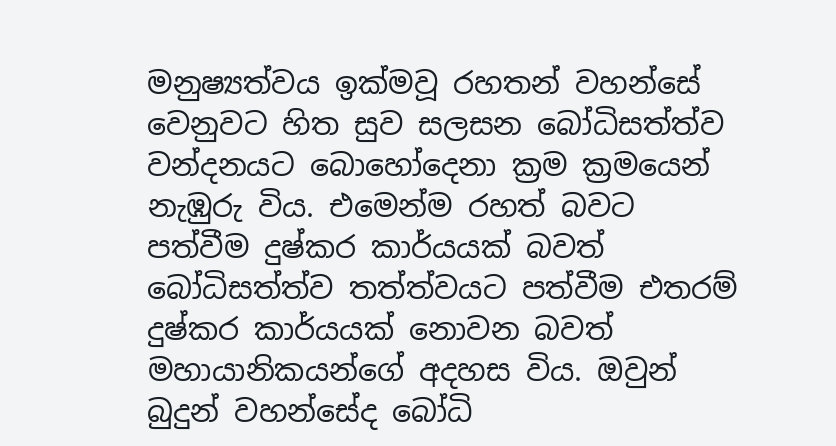මනුෂ්‍යත්වය ඉක්‌මවූ රහතන් වහන්සේ වෙනුවට හිත සුව සලසන බෝධිසත්ත්ව වන්දනයට බොහෝදෙනා ක්‍රම ක්‍රමයෙන් නැඹුරු විය. එමෙන්ම රහත් බවට පත්වීම දුෂ්කර කාර්යයක්‌ බවත් බෝධිසත්ත්ව තත්ත්වයට පත්වීම එතරම් දුෂ්කර කාර්යයක්‌ නොවන බවත් මහායානිකයන්ගේ අදහස විය. ඔවුන් බුදුන් වහන්සේද බෝධි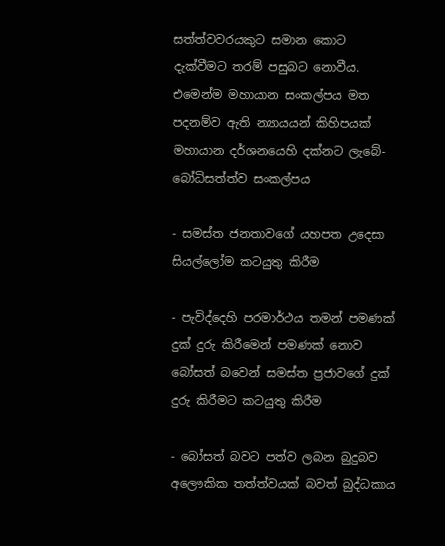සත්ත්වවරයකුට සමාන කොට දැක්‌වීමට තරම් පසුබට නොවීය. එමෙන්ම මහායාන සංකල්පය මත පදනම්ව ඇති න්‍යායයන් කිහිපයක්‌ මහායාන දර්ශනයෙහි දක්‌නට ලැබේ- බෝධිසත්ත්ව සංකල්පය

- සමස්‌ත ජනතාවගේ යහපත උදෙසා සියල්ලෝම කටයුතු කිරීම

- පැවිද්දෙහි පරමාර්ථය තමන් පමණක්‌ දුක්‌ දුරු කිරීමෙන් පමණක්‌ නොව බෝසත් බවෙන් සමස්‌ත ප්‍රජාවගේ දුක්‌ දුරු කිරීමට කටයුතු කිරීම

- බෝසත් බවට පත්ව ලබන බුදුබව අලෞකික තත්ත්වයක්‌ බවත් බුද්ධකාය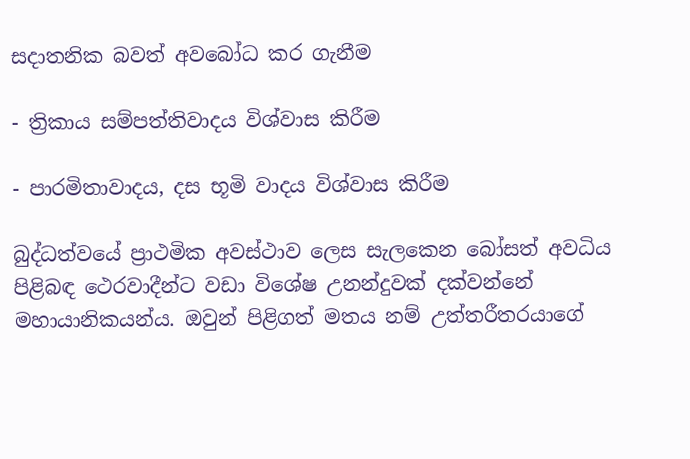සදාතනික බවත් අවබෝධ කර ගැනීම

- ත්‍රිකාය සම්පත්තිවාදය විශ්වාස කිරීම

- පාරමිතාවාදය, දස භූමි වාදය විශ්වාස කිරීම

බුද්ධත්වයේ ප්‍රාථමික අවස්‌ථාව ලෙස සැලකෙන බෝසත් අවධිය පිළිබඳ ථෙරවාදීන්ට වඩා විශේෂ උනන්දුවක්‌ දක්‌වන්නේ මහායානිකයන්ය. ඔවුන් පිළිගත් මතය නම් උත්තරීතරයාගේ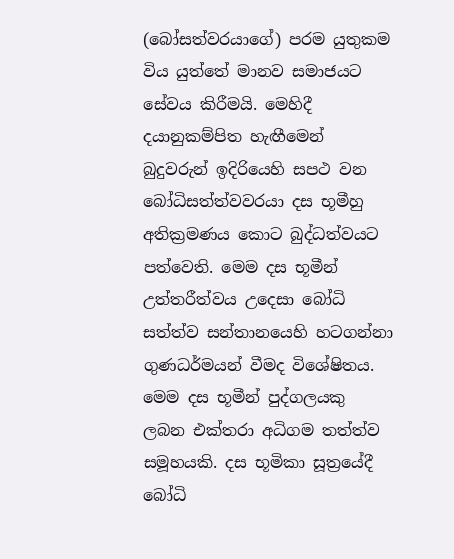(බෝසත්වරයාගේ) පරම යුතුකම විය යුත්තේ මානව සමාජයට සේවය කිරීමයි. මෙහිදී දයානුකම්පිත හැඟීමෙන් බුදුවරුන් ඉදිරියෙහි සපථ වන බෝධිසත්ත්වවරයා දස භූමීහු අතික්‍රමණය කොට බුද්ධත්වයට පත්වෙති. මෙම දස භූමීන් උත්තරීත්වය උදෙසා බෝධි සත්ත්ව සන්තානයෙහි හටගන්නා ගුණධර්මයන් වීමද විශේෂිතය. මෙම දස භූමීන් පුද්ගලයකු ලබන එක්‌තරා අධිගම තත්ත්ව සමූහයකි. දස භූමිකා සූත්‍රයේදී බෝධි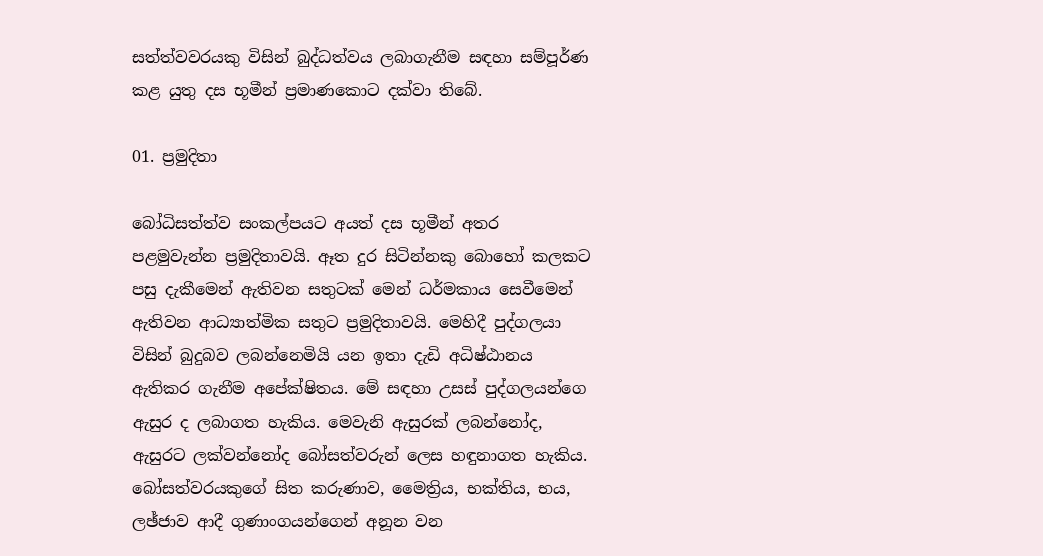සත්ත්වවරයකු විසින් බුද්ධත්වය ලබාගැනීම සඳහා සම්පූර්ණ කළ යුතු දස භූමීන් ප්‍රමාණකොට දක්‌වා තිබේ.

01. ප්‍රමුදිතා

බෝධිසත්ත්ව සංකල්පයට අයත් දස භූමීන් අතර පළමුවැන්න ප්‍රමුදිතාවයි. ඈත දුර සිටින්නකු බොහෝ කලකට පසු දැකීමෙන් ඇතිවන සතුටක්‌ මෙන් ධර්මකාය සෙවීමෙන් ඇතිවන ආධ්‍යාත්මික සතුට ප්‍රමුදිතාවයි. මෙහිදී පුද්ගලයා විසින් බුදුබව ලබන්නෙමියි යන ඉතා දැඩි අධිෂ්ඨානය ඇතිකර ගැනීම අපේක්‌ෂිතය. මේ සඳහා උසස්‌ පුද්ගලයන්ගෙ ඇසුර ද ලබාගත හැකිය. මෙවැනි ඇසුරක්‌ ලබන්නෝද, ඇසුරට ලක්‌වන්නෝද බෝසත්වරුන් ලෙස හඳුනාගත හැකිය. බෝසත්වරයකුගේ සිත කරුණාව, මෛත්‍රිය, භක්‌තිය, භය, ලඡ්ජාව ආදී ගුණාංගයන්ගෙන් අනූන වන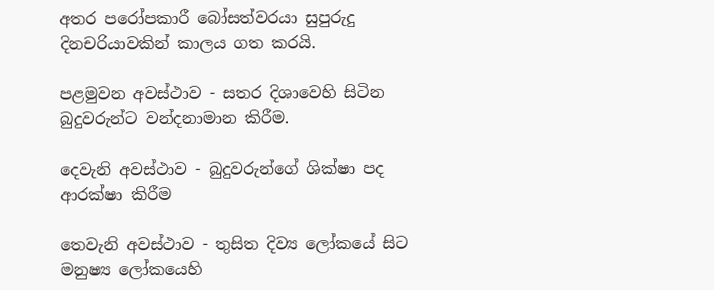අතර පරෝපකාරී බෝසත්වරයා සුපුරුදු දිනචරියාවකින් කාලය ගත කරයි.

පළමුවන අවස්‌ථාව - සතර දිශාවෙහි සිටින බුදුවරුන්ට වන්දනාමාන කිරීම.

දෙවැනි අවස්‌ථාව - බුදුවරුන්ගේ ශික්‌ෂා පද ආරක්‌ෂා කිරීම

තෙවැනි අවස්‌ථාව - තුසිත දිව්‍ය ලෝකයේ සිට මනුෂ්‍ය ලෝකයෙහි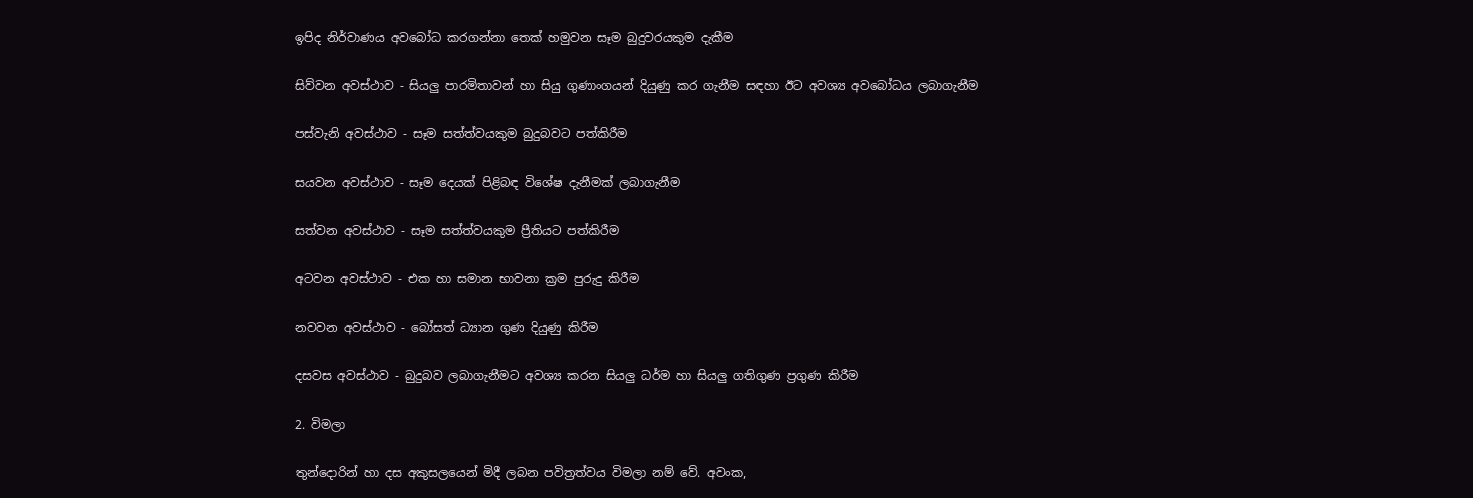ඉපිද නිර්වාණය අවබෝධ කරගන්නා තෙක්‌ හමුවන සෑම බුදුවරයකුම දැකීම

සිව්වන අවස්‌ථාව - සියලු පාරමිතාවන් හා සියු ගුණාංගයන් දියුණු කර ගැනීම සඳහා ඊට අවශ්‍ය අවබෝධය ලබාගැනීම

පස්‌වැනි අවස්‌ථාව - සෑම සත්ත්වයකුම බුදුබවට පත්කිරීම

සයවන අවස්‌ථාව - සෑම දෙයක්‌ පිළිබඳ විශේෂ දැනීමක්‌ ලබාගැනීම

සත්වන අවස්‌ථාව - සෑම සත්ත්වයකුම ප්‍රීතියට පත්කිරීම

අටවන අවස්‌ථාව - එක හා සමාන භාවනා ක්‍රම පුරුදු කිරීම

නවවන අවස්‌ථාව - බෝසත් ධ්‍යාන ගුණ දියුණු කිරීම

දසවස අවස්‌ථාව - බුදුබව ලබාගැනීමට අවශ්‍ය කරන සියලු ධර්ම හා සියලු ගතිගුණ ප්‍රගුණ කිරීම

2. විමලා

තුන්දොරින් හා දස අකුසලයෙන් මිදී ලබන පවිත්‍රත්වය විමලා නම් වේ. අවංක,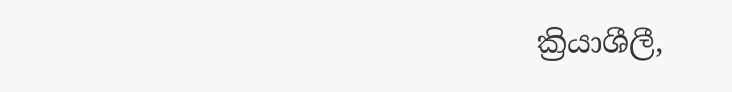ක්‍රියාශීලී,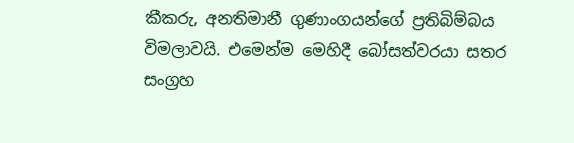කීකරු, අනතිමානී ගුණාංගයන්ගේ ප්‍රතිබිම්බය විමලාවයි. එමෙන්ම මෙහිදී බෝසත්වරයා සතර සංග්‍රහ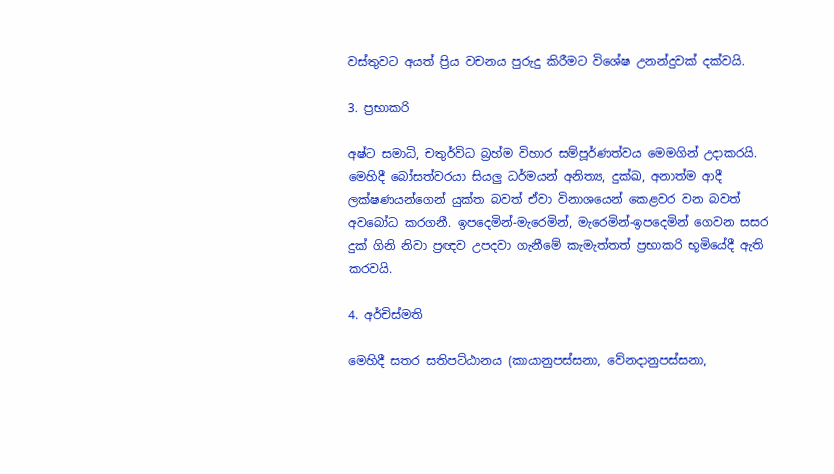වස්‌තුවට අයත් ප්‍රිය වචනය පුරුදු කිරීමට විශේෂ උනන්දුවක්‌ දක්‌වයි.

3. ප්‍රභාකරි

අෂ්ට සමාධි, චතුර්විධ බ්‍රහ්ම විහාර සම්පූර්ණත්වය මෙමගින් උදාකරයි. මෙහිදී බෝසත්වරයා සියලු ධර්මයන් අනිත්‍ය, දුක්‌ඛ, අනාත්ම ආදී ලක්‌ෂණයන්ගෙන් යුක්‌ත බවත් ඒවා විනාශයෙන් කෙළවර වන බවත් අවබෝධ කරගනී. ඉපදෙමින්-මැරෙමින්, මැරෙමින්-ඉපදෙමින් ගෙවන සසර දුක්‌ ගිනි නිවා ප්‍රඥව උපදවා ගැනීමේ කැමැත්තත් ප්‍රභාකරි භූමියේදී ඇති කරවයි.

4. අර්චිස්‌මති

මෙහිදී සතර සතිපට්‌ඨානය (කායානුපස්‌සනා, වේනදානුපස්‌සනා,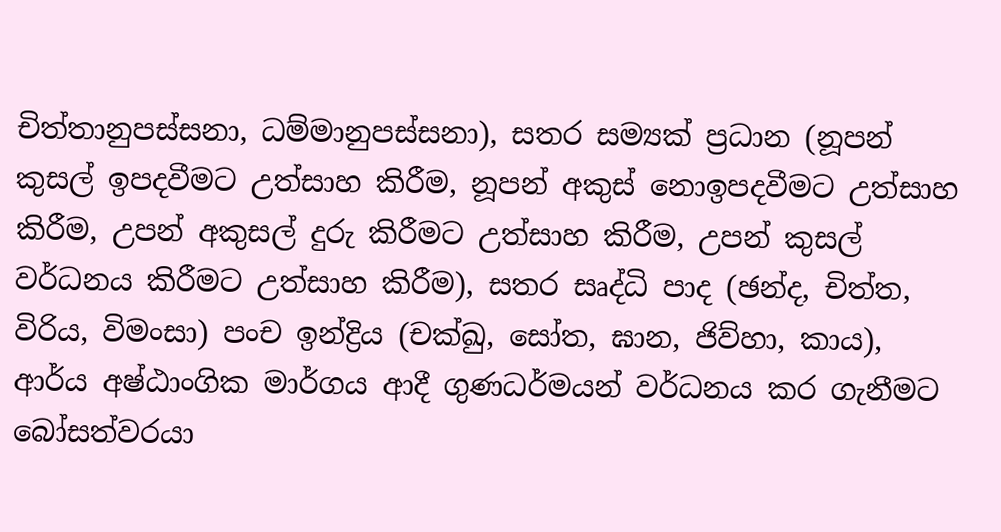චිත්තානුපස්‌සනා, ධම්මානුපස්‌සනා), සතර සම්‍යක්‌ ප්‍රධාන (නූපන් කුසල් ඉපදවීමට උත්සාහ කිරීම, නූපන් අකුස්‌ නොඉපදවීමට උත්සාහ කිරීම, උපන් අකුසල් දුරු කිරීමට උත්සාහ කිරීම, උපන් කුසල් වර්ධනය කිරීමට උත්සාහ කිරීම), සතර සෘද්ධි පාද (ඡන්ද, චිත්ත, විරිය, විමංසා) පංච ඉන්ද්‍රිය (චක්‌ඛු, සෝත, ඝාන, ජිව්හා, කාය), ආර්ය අෂ්ඨාංගික මාර්ගය ආදී ගුණධර්මයන් වර්ධනය කර ගැනීමට බෝසත්වරයා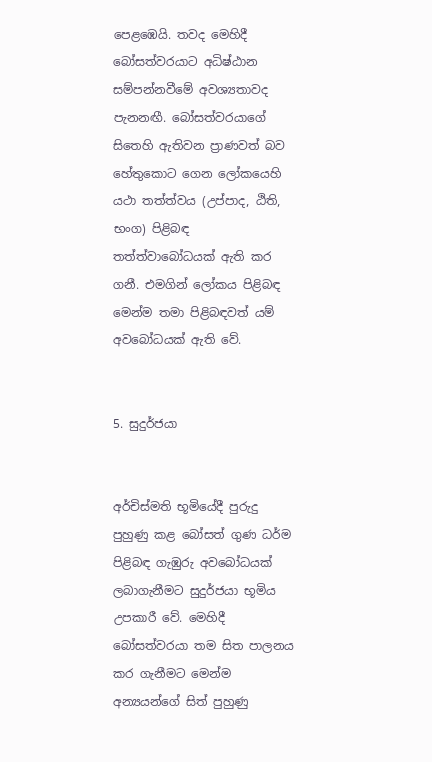පෙළඹෙයි. තවද මෙහිදී බෝසත්වරයාට අධිෂ්ඨාන සම්පන්නවීමේ අවශ්‍යතාවද පැනනඟී. බෝසත්වරයාගේ සිතෙහි ඇතිවන ප්‍රාණවත් බව හේතුකොට ගෙන ලෝකයෙහි යථා තත්ත්වය (උප්පාද, ඨිති, භංග) පිළිබඳ තත්ත්වාබෝධයක්‌ ඇති කර ගනී. එමගින් ලෝකය පිළිබඳ මෙන්ම තමා පිළිබඳවත් යම් අවබෝධයක්‌ ඇති වේ.


5. සුදුර්ජයා


අර්චිස්‌මති භූමියේදී පුරුදු පුහුණු කළ බෝසත් ගුණ ධර්ම පිළිබඳ ගැඹුරු අවබෝධයක්‌ ලබාගැනීමට සුදුර්ජයා භූමිය උපකාරී වේ. මෙහිදී බෝසත්වරයා තම සිත පාලනය කර ගැනීමට මෙන්ම අන්‍යයන්ගේ සිත් පුහුණු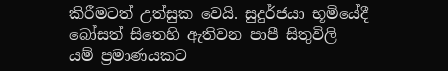කිරීමටත් උත්සුක වෙයි. සුදුර්ජයා භූමියේදී බෝසත් සිතෙහි ඇතිවන පාපී සිතුවිලි යම් ප්‍රමාණයකට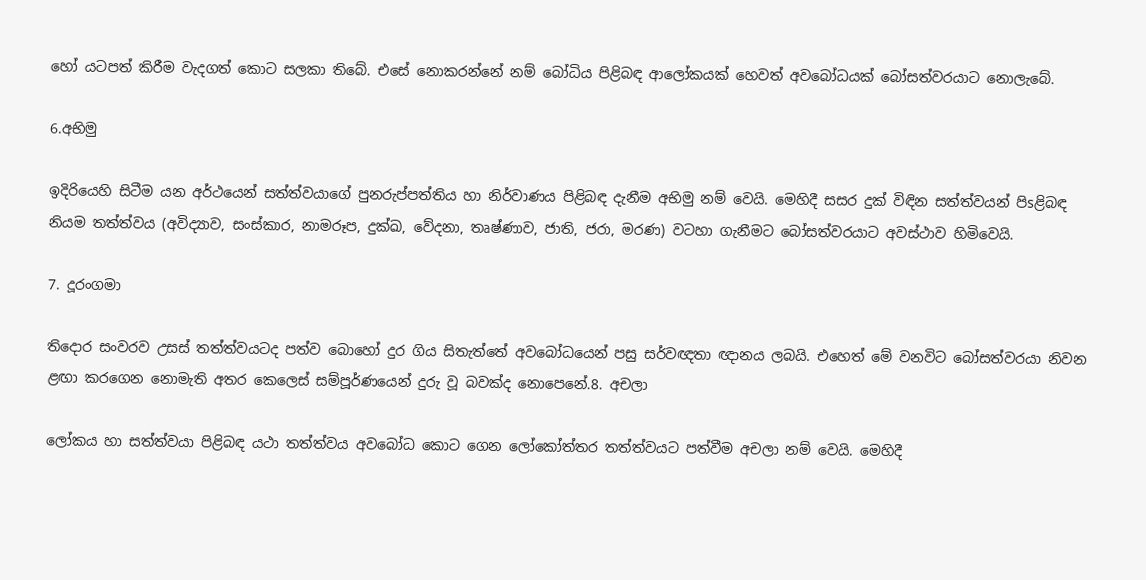හෝ යටපත් කිරීම වැදගත් කොට සලකා තිබේ. එසේ නොකරන්නේ නම් බෝධිය පිළිබඳ ආලෝකයක්‌ හෙවත් අවබෝධයක්‌ බෝසත්වරයාට නොලැබේ.

6.අභිමු

ඉදිරියෙහි සිටීම යන අර්ථයෙන් සත්ත්වයාගේ පුනරුප්පත්තිය හා නිර්වාණය පිළිබඳ දැනීම අභිමු නම් වෙයි. මෙහිදී සසර දුක්‌ විඳින සත්ත්වයන් පිsළිබඳ නියම තත්ත්වය (අවිද්‍යාව, සංස්‌කාර, නාමරූප, දුක්‌ඛ, වේදනා, තෘෂ්ණාව, ජාති, ජරා, මරණ) වටහා ගැනීමට බෝසත්වරයාට අවස්‌ථාව හිමිවෙයි.

7. දූරංගමා

තිදොර සංවරව උසස්‌ තත්ත්වයටද පත්ව බොහෝ දුර ගිය සිතැත්තේ අවබෝධයෙන් පසු සර්වඥතා ඥානය ලබයි. එහෙත් මේ වනවිට බෝසත්වරයා නිවන ළඟා කරගෙන නොමැති අතර කෙලෙස්‌ සම්පූර්ණයෙන් දුරු වූ බවක්‌ද නොපෙනේ.8. අචලා

ලෝකය හා සත්ත්වයා පිළිබඳ යථා තත්ත්වය අවබෝධ කොට ගෙන ලෝකෝත්තර තත්ත්වයට පත්වීම අචලා නම් වෙයි. මෙහිදී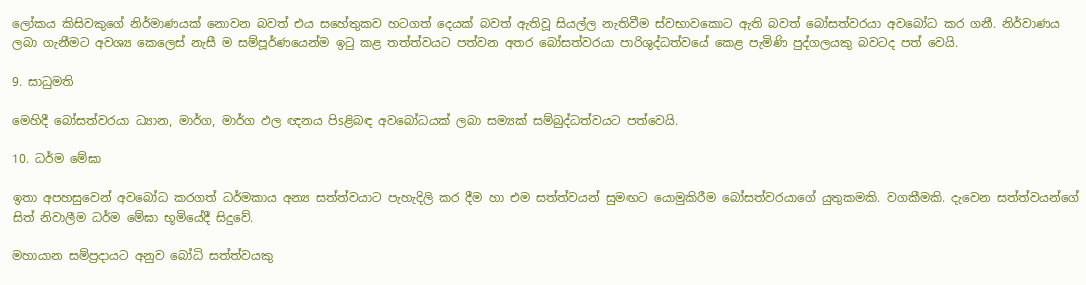ලෝකය කිසිවකුගේ නිර්මාණයක්‌ නොවන බවත් එය සහේතුකව හටගත් දෙයක්‌ බවත් ඇතිවූ සියල්ල නැතිවීම ස්‌වභාවකොට ඇති බවත් බෝසත්වරයා අවබෝධ කර ගනී. නිර්වාණය ලබා ගැනීමට අවශ්‍ය කෙලෙස්‌ නැසී ම සම්පූර්ණයෙන්ම ඉටු කළ තත්ත්වයට පත්වන අතර බෝසත්වරයා පාරිශුද්ධත්වයේ කෙළ පැමිණි පුද්ගලයකු බවටද පත් වෙයි.

9. සාධුමති

මෙහිදී බෝසත්වරයා ධ්‍යාන, මාර්ග, මාර්ග ඵල ඥනය පිsළිබඳ අවබෝධයක්‌ ලබා සම්‍යක්‌ සම්බුද්ධත්වයට පත්වෙයි.

10. ධර්ම මේඝා

ඉතා අපහසුවෙන් අවබෝධ කරගත් ධර්මකාය අන්‍ය සත්ත්වයාට පැහැදිලි කර දීම හා එම සත්ත්වයන් සුමඟට යොමුකිරීම බෝසත්වරයාගේ යුතුකමකි. වගකීමකි. දැවෙන සත්ත්වයන්ගේ සිත් නිවාලීම ධර්ම මේඝා භූමියේදී සිදුවේ.

මහායාන සම්ප්‍රදායට අනුව බෝධි සත්ත්වයකු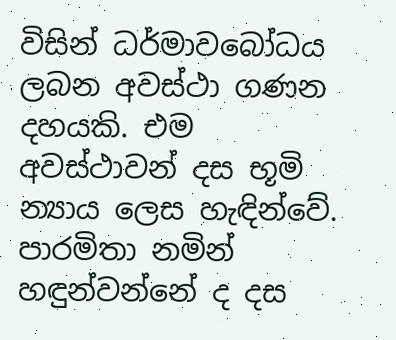විසින් ධර්මාවබෝධය ලබන අවස්‌ථා ගණන දහයකි. එම අවස්‌ථාවන් දස භූමි න්‍යාය ලෙස හැඳින්වේ. පාරමිතා නමින් හඳුන්වන්නේ ද දස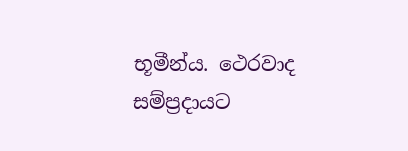භූමීන්ය. ථෙරවාද සම්ප්‍රදායට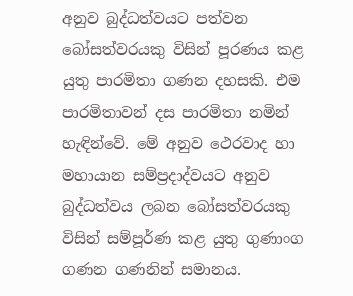අනුව බුද්ධත්වයට පත්වන බෝසත්වරයකු විසින් පූරණය කළ යුතු පාරමිතා ගණන දහසකි. එම පාරමිතාවන් දස පාරමිතා නමින් හැඳින්වේ. මේ අනුව ථෙරවාද හා මහායාන සම්ප්‍රදාද්වයට අනුව බුද්ධත්වය ලබන බෝසත්වරයකු විසින් සම්පූර්ණ කළ යුතු ගුණාංග ගණන ගණනින් සමානය.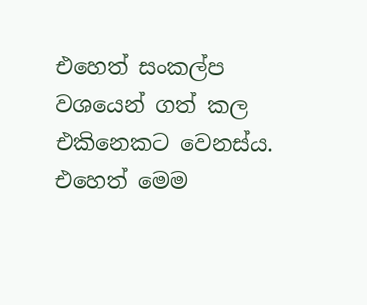එහෙත් සංකල්ප වශයෙන් ගත් කල එකිනෙකට වෙනස්‌ය. එහෙත් මෙම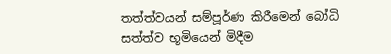තත්ත්වයන් සම්පූර්ණ කිරීමෙන් බෝධි සත්ත්ව භූමියෙන් මිදීම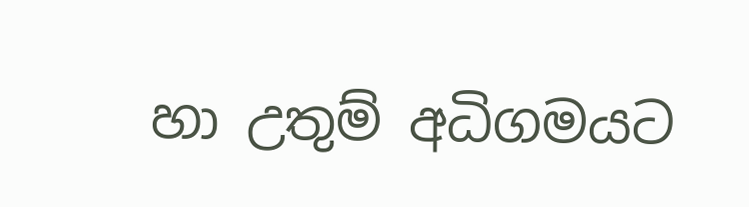හා උතුම් අධිගමයට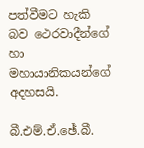පත්වීමට හැකි බව ථෙරවාදීන්ගේ හා මහායානිකයන්ගේ අදහසයි.

බී.එම්.ඒ.ඡේ.බී.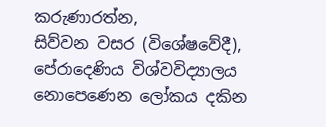කරුණාරත්න,
සිව්වන වසර (විශේෂවේදී),
පේරාදෙණිය විශ්වවිද්‍යාලය
නොපෙණෙන ලෝකය දකින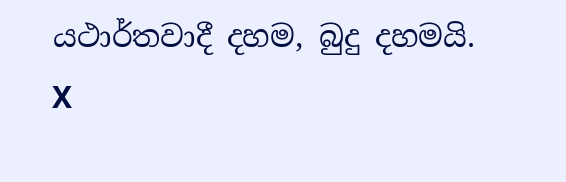යථාර්තවාදී දහම, බුදු දහමයි.
X